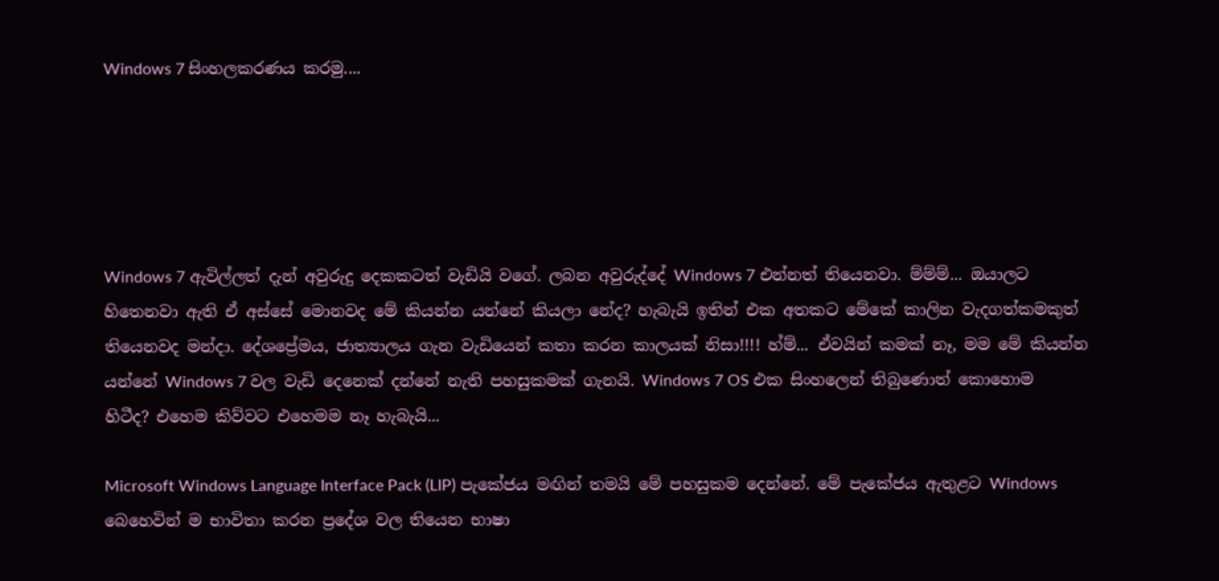Windows 7 සිංහලකරණය කරමු....





Windows 7 ඇවිල්ලත් දැන් අවුරුදු දෙකකටත් වැඩියි වගේ. ලබන අවුරුද්දේ Windows 7 එන්නත් තියෙනවා. ම්ම්ම්... ඔයාලට හිතෙනවා ඇති ඒ අස්සේ මොනවද මේ කියන්න යන්නේ කියලා නේද? හැබැයි ඉතින් එක අතකට මේකේ කාලින වැදගත්කමකුත් තියෙනවද මන්දා. දේශප්‍රේමය, ජාත්‍යාලය ගැන වැඩියෙන් කතා කරන කාලයක් නිසා!!!! හ්ම්... ඒවයින් කමක් නෑ, මම මේ කියන්න යන්නේ Windows 7 වල වැඩි දෙනෙක් දන්නේ නැති පහසුකමක් ගැනයි. Windows 7 OS එක සිංහලෙන් තිබුණොත් කොහොම හිටීද? එහෙම කිව්වට එහෙමම නෑ හැබැයි...

Microsoft Windows Language Interface Pack (LIP) පැකේජය මඟින් තමයි මේ පහසුකම දෙන්නේ. මේ පැකේජය ඇතුළට Windows බෙහෙවින් ම භාවිතා කරන ප්‍රදේශ වල තියෙන භාෂා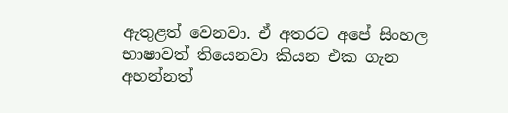ඇතුළත් වෙනවා. ඒ අතරට අපේ සිංහල භාෂාවත් තියෙනවා කියන එක ගැන අහන්නත්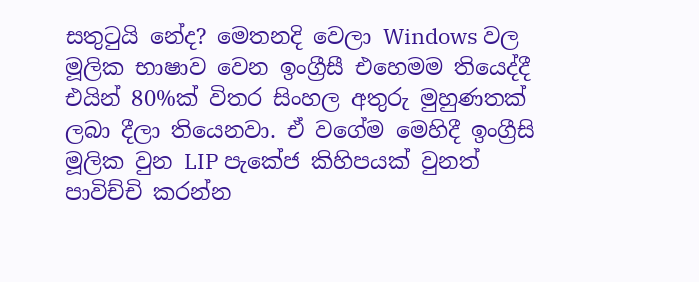සතුටුයි නේද? මෙතනදි වෙලා Windows වල මූලික භාෂාව වෙන ඉංග්‍රීසී එහෙමම තියෙද්දී එයින් 80%ක් විතර සිංහල අතුරු මුහුණතක් ලබා දීලා තියෙනවා. ඒ වගේම මෙහිදී ඉංග්‍රීසි මූලික වුන LIP පැකේජ කිහිපයක් වුනත් පාවිච්චි කරන්න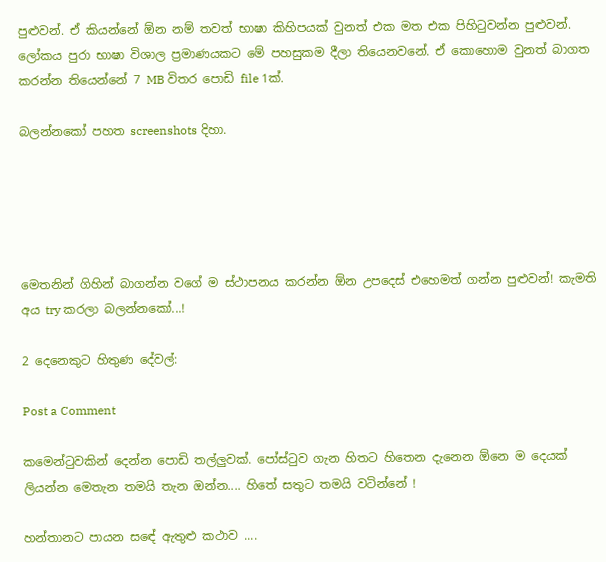පුළුවන්. ඒ කියන්නේ ඕන නම් තවත් භාෂා කිහිපයක් වුනත් එක මත එක පිහිටුවන්න පුළුවන්. ලෝකය පුරා භාෂා විශාල ප්‍රමාණයකට මේ පහසුකම දීලා තියෙනවනේ. ඒ කොහොම වුනත් බාගත කරන්න තියෙන්නේ 7 MB විතර පොඩි file 1ක්.

බලන්නකෝ පහත screenshots දිහා.





මෙතනින් ගිහින් බාගන්න වගේ ම ස්ථාපනය කරන්න ඕන උපදෙස් එහෙමත් ගන්න පුළුවන්! කැමති අය try කරලා බලන්නකෝ...!

2 දෙනෙකුට හිතුණ දේවල්:

Post a Comment

කමෙන්ටුවකින් දෙන්න පොඩි තල්ලුවක්. පෝස්ටුව ගැන හිතට හිතෙන දැනෙන ඕනෙ ම දෙයක් ලියන්න මෙතැන තමයි තැන ඔන්න.... හිතේ සතුට තමයි වටින්නේ !

හන්තානට පායන සඳේ ඇතුළු කථාව ....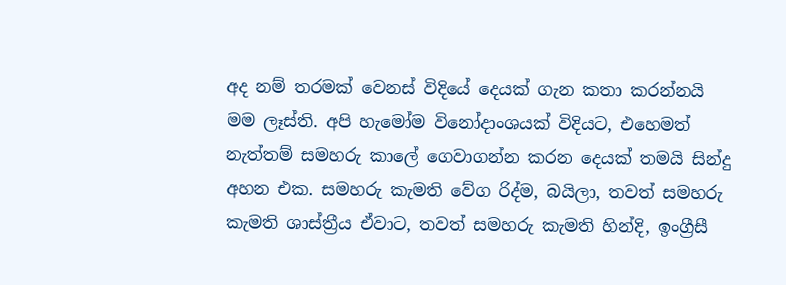අද නම් තරමක් වෙනස් විදියේ දෙයක් ගැන කතා කරන්නයි මම ලෑස්ති. අපි හැමෝම විනෝදාංශයක් විදියට, එහෙමත් නැත්තම් සමහරු කාලේ ගෙවාගන්න කරන දෙයක් තමයි සින්දු අහන එක. සමහරු කැමති වේග රිද්ම, බයිලා, තවත් සමහරු කැමති ශාස්ත්‍රීය ඒවාට, තවත් සමහරු කැමති හින්දි, ඉංග්‍රීසී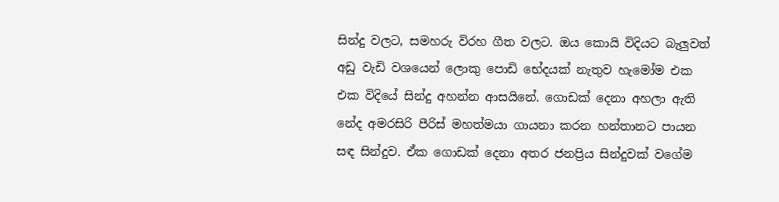සින්දු වලට, සමහරු විරහ ගීත වලට. ඔය කොයි විදියට බැලුවත් අඩු වැඩි වශයෙන් ලොකු පොඩි භේදයක් නැතුව හැමෝම එක එක විදියේ සින්දු අහන්න ආසයිනේ. ගොඩක් දෙනා අහලා ඇති නේද අමරසිරි පීරිස් මහත්මයා ගායනා කරන හන්තානට පායන සඳ සින්දුව. ඒක ගොඩක් දෙනා අතර ජනප්‍රිය සින්දුවක් වගේම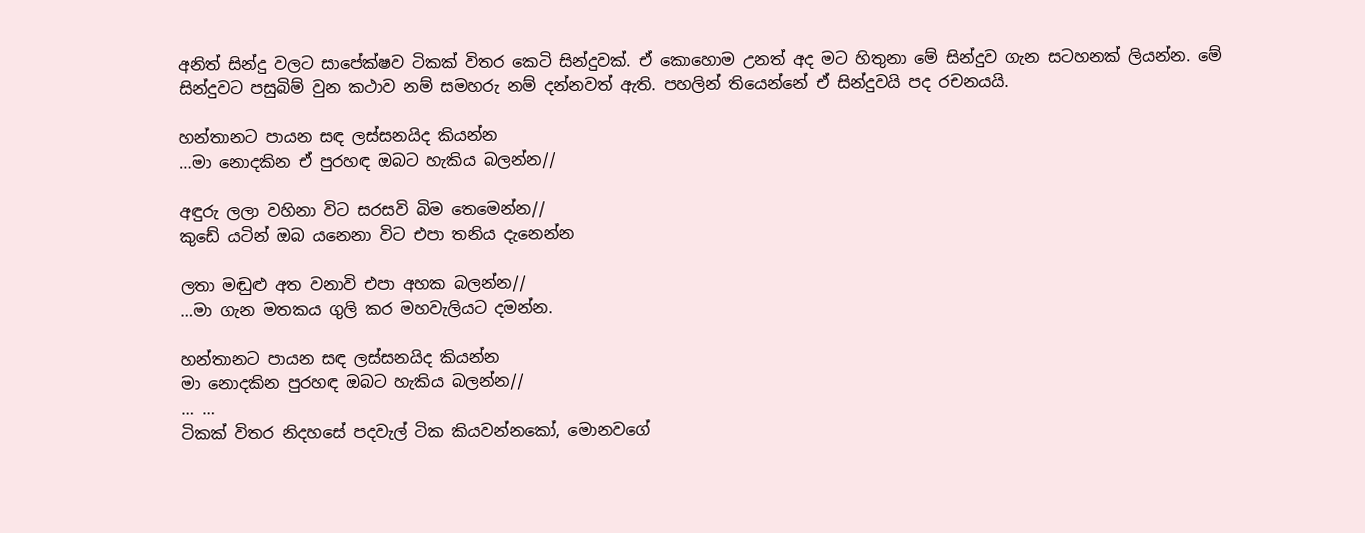අනිත් සින්දු වලට සාපේක්ෂව ටිකක් විතර කෙටි සින්දුවක්. ඒ කොහොම උනත් අද මට හිතුනා මේ සින්දුව ගැන සටහනක් ලියන්න. මේ සින්දුවට පසුබිම් වුන කථාව නම් සමහරු නම් දන්නවත් ඇති. පහලින් තියෙන්නේ ඒ සින්දුවයි පද රචනයයි.

හන්තානට පායන සඳ ලස්සනයිද කියන්න
…මා නොදකින ඒ පුරහඳ ඔබට හැකිය බලන්න//

අඳුරු ලලා වහිනා විට සරසවි බිම තෙමෙන්න//
කුඩේ යටින් ඔබ යනෙනා විට එපා තනිය දැනෙන්න

ලතා මඬුළු අත වනාවි එපා අහක බලන්න//
…මා ගැන මතකය ගුලි කර මහවැලියට දමන්න.

හන්තානට පායන සඳ ලස්සනයිද කියන්න
මා නොදකින පුරහඳ ඔබට හැකිය බලන්න//
… …
ටිකක් විතර නිදහසේ පදවැල් ටික කියවන්නකෝ, මොනවගේ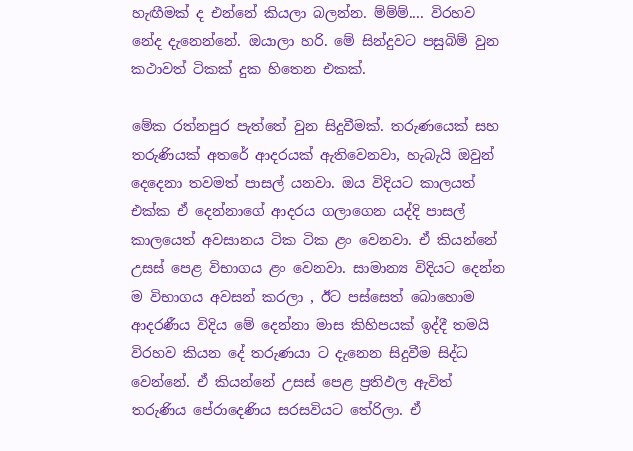හැඟීමක් ද එන්නේ කියලා බලන්න. ම්ම්ම්.... විරහව නේද දැනෙන්නේ. ඔයාලා හරි. මේ සින්දුවට පසුබිම් වුන කථාවත් ටිකක් දුක හිතෙන එකක්.

මේක රත්නපුර පැත්තේ වුන සිදුවීමක්. තරුණයෙක් සහ තරුණියක් අතරේ ආදරයක් ඇතිවෙනවා, හැබැයි ඔවුන් දෙදෙනා තවමත් පාසල් යනවා. ඔය විදියට කාලයත් එක්ක ඒ දෙන්නාගේ ආදරය ගලාගෙන යද්දි පාසල් කාලයෙත් අවසානය ටික ටික ළං වෙනවා. ඒ කියන්නේ උසස් පෙළ විභාගය ළං වෙනවා. සාමාන්‍ය විදියට දෙන්න ම විභාගය අවසන් කරලා , ඊට පස්සෙත් බොහොම ආදරණීය විදිය මේ දෙන්නා මාස කිහිපයක් ඉද්දී තමයි විරහව කියන දේ තරුණයා ට දැනෙන සිදුවීම සිද්ධ වෙන්නේ. ඒ කියන්නේ උසස් පෙළ ප්‍රතිඵල ඇවිත් තරුණිය පේරාදෙණිය සරසවියට තේරිලා. ඒ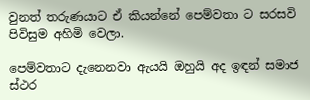වුනත් තරුණයාට ඒ කියන්නේ පෙම්වතා ට සරසවි පිවිසුම අහිමි වෙලා.

පෙම්වතාට දැනෙනවා ඇයයි ඔහුයි අද ඉඳන් සමාජ ස්ථර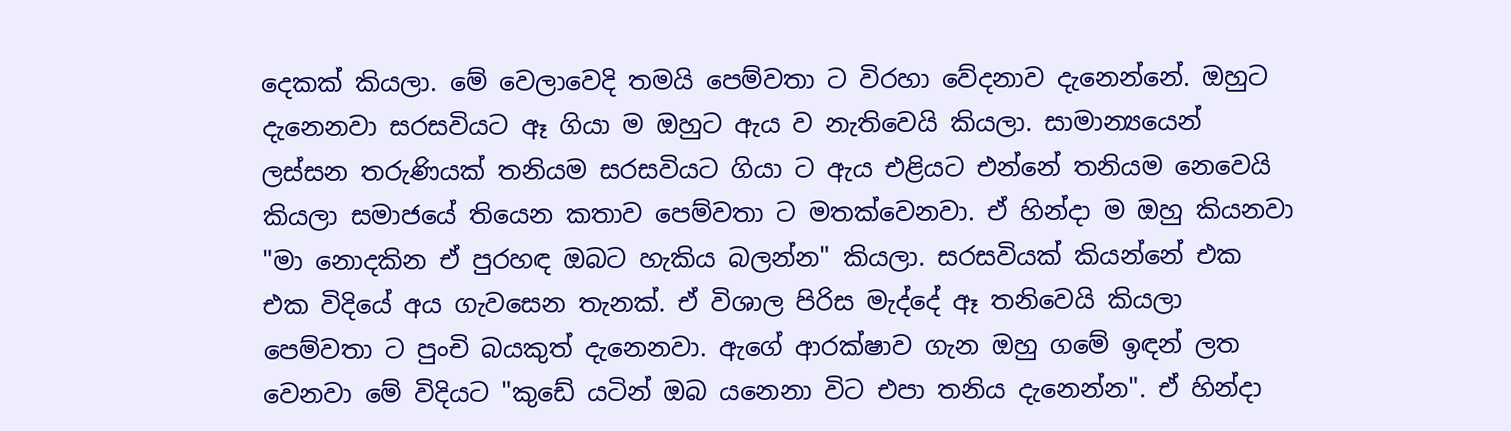දෙකක් කියලා. මේ වෙලාවෙදි තමයි පෙම්වතා ට විරහා වේදනාව දැනෙන්නේ. ඔහුට දැනෙනවා සරසවියට ඈ ගියා ම ඔහුට ඇය ව නැතිවෙයි කියලා. සාමාන්‍යයෙන් ලස්සන තරුණියක් තනියම සරසවියට ගියා ට ඇය එළියට එන්නේ තනියම නෙවෙයි කියලා සමාජයේ තියෙන කතාව පෙම්වතා ට මතක්වෙනවා. ඒ හින්දා ම ඔහු කියනවා "මා නොදකින ඒ පුරහඳ ඔබට හැකිය බලන්න" කියලා. සරසවියක් කියන්නේ එක එක විදියේ අය ගැවසෙන තැනක්. ඒ විශාල පිරිස මැද්දේ ඈ තනිවෙයි කියලා පෙම්වතා ට පුංචි බයකුත් දැනෙනවා. ඇගේ ආරක්ෂාව ගැන ඔහු ගමේ ඉඳන් ලත වෙනවා මේ විදියට "කුඩේ යටින් ඔබ යනෙනා විට එපා තනිය දැනෙන්න". ඒ හින්දා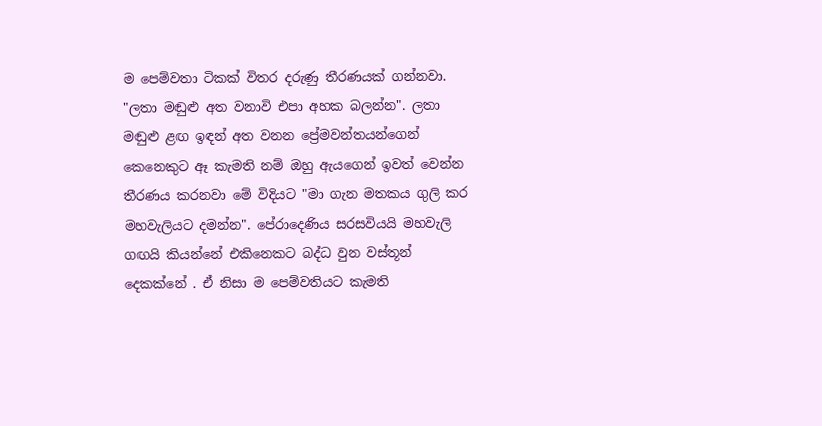ම පෙම්වතා ටිකක් විතර දරුණු තීරණයක් ගන්නවා. "ලතා මඬුළු අත වනාවි එපා අහක බලන්න". ලතා මඬුළු ළඟ ඉඳන් අත වනන ප්‍රේමවන්තයන්ගෙන් කෙනෙකුට ඈ කැමති නම් ඔහු ඇයගෙන් ඉවත් වෙන්න තීරණය කරනවා මේ විදියට "මා ගැන මතකය ගුලි කර මහවැලියට දමන්න". පේරාදෙණිය සරසවියයි මහවැලි ගඟයි කියන්නේ එකිනෙකට බද්ධ වුන වස්තූන් දෙකක්නේ . ඒ නිසා ම පෙම්වතියට කැමති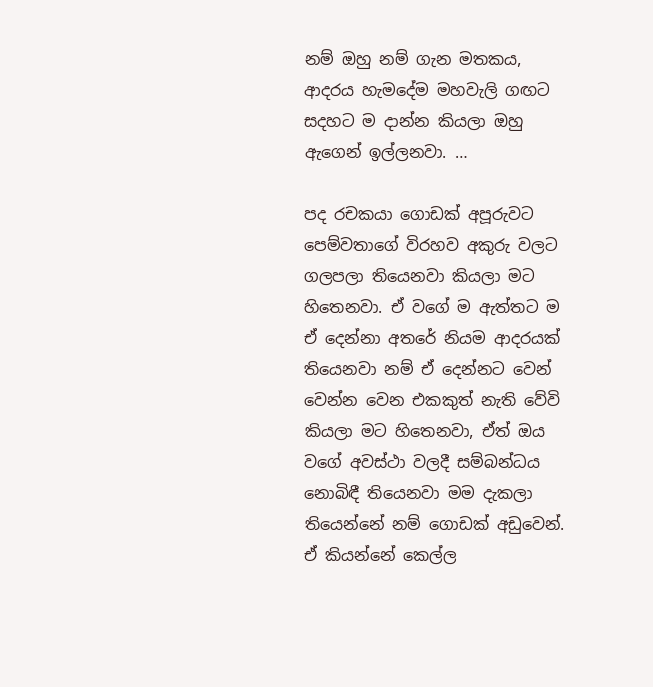නම් ඔහු නම් ගැන මතකය, ආදරය හැමදේම මහවැලි ගඟට සදහට ම දාන්න කියලා ඔහු ඇගෙන් ඉල්ලනවා. …

පද රචකයා ගොඩක් අපූරුවට පෙම්වතාගේ විරහව අකුරු වලට ගලපලා තියෙනවා කියලා මට හිතෙනවා. ඒ වගේ ම ඇත්තට ම ඒ දෙන්නා අතරේ නියම ආදරයක් තියෙනවා නම් ඒ දෙන්නට වෙන් වෙන්න වෙන එකකුත් නැති වේවි කියලා මට හිතෙනවා, ඒත් ඔය වගේ අවස්ථා වලදී සම්බන්ධය නොබිඳී තියෙනවා මම දැකලා තියෙන්නේ නම් ගොඩක් අඩුවෙන්. ඒ කියන්නේ කෙල්ල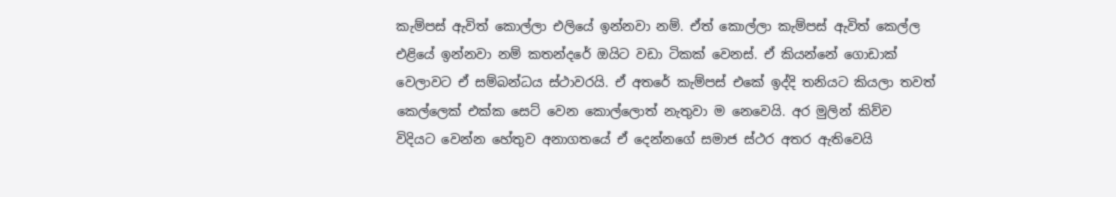කැම්පස් ඇවිත් කොල්ලා එලියේ ඉන්නවා නම්. ඒත් කොල්ලා කැම්පස් ඇවිත් කෙල්ල එළියේ ඉන්නවා නම් කතන්දරේ ඔයිට වඩා ටිකක් වෙනස්. ඒ කියන්නේ ගොඩාක් වෙලාවට ඒ සම්බන්ධය ස්ථාවරයි. ඒ අතරේ කැම්පස් එකේ ඉද්දි තනියට කියලා තවත් කෙල්ලෙක් එක්ක සෙට් වෙන කොල්ලොත් නැතුවා ම නෙවෙයි. අර මුලින් කිව්ව විදියට වෙන්න හේතුව අනාගතයේ ඒ දෙන්නගේ සමාජ ස්ථර අතර ඇතිවෙයි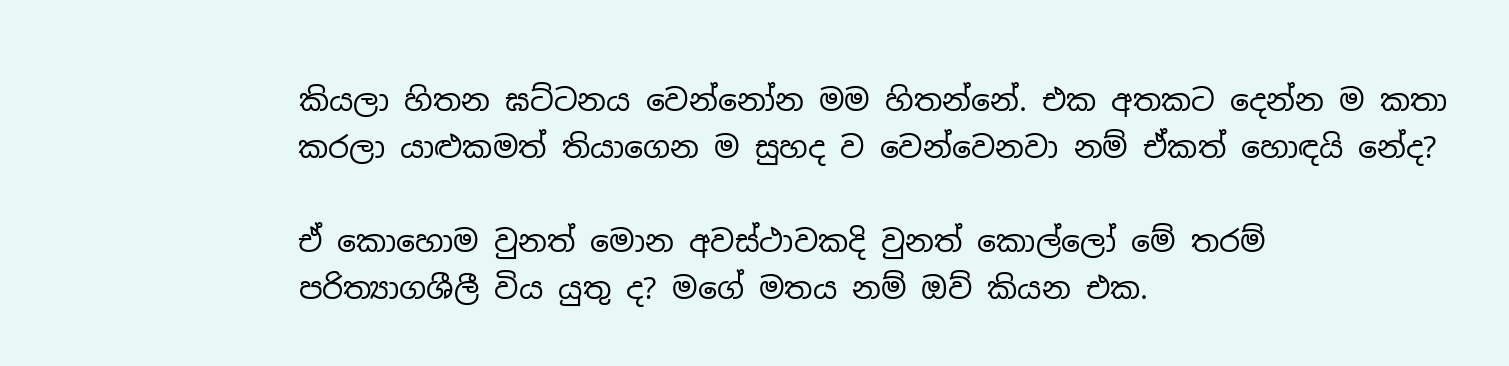කියලා හිතන ඝට්ටනය වෙන්නෝන මම හිතන්නේ. එක අතකට දෙන්න ම කතා කරලා යාළුකමත් තියාගෙන ම සුහද ව වෙන්වෙනවා නම් ඒකත් හොඳයි නේද?

ඒ කොහොම වුනත් මොන අවස්ථාවකදි වුනත් කොල්ලෝ මේ තරම් පරිත්‍යාගශීලී විය යුතු ද? මගේ මතය නම් ඔව් කියන එක.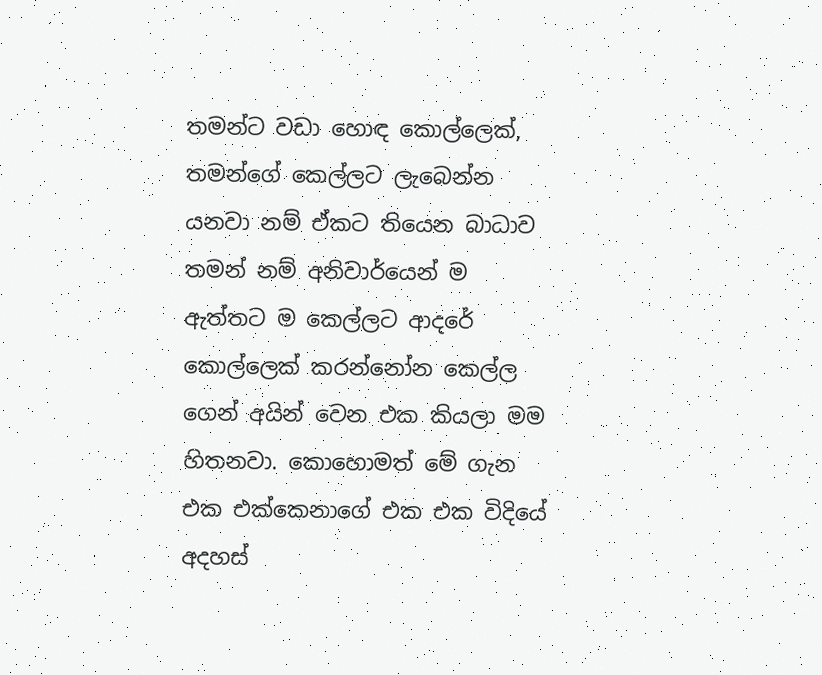තමන්ට වඩා හොඳ කොල්ලෙක්, තමන්ගේ කෙල්ලට ලැබෙන්න යනවා නම් ඒකට තියෙන බාධාව තමන් නම් අනිවාර්යෙන් ම ඇත්තට ම කෙල්ලට ආදරේ කොල්ලෙක් කරන්නෝන කෙල්ල ගෙන් අයින් වෙන එක කියලා මම හිතනවා. කොහොමත් මේ ගැන එක එක්කෙනාගේ එක එක විදියේ අදහස්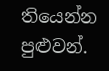තියෙන්න පුළුවන්.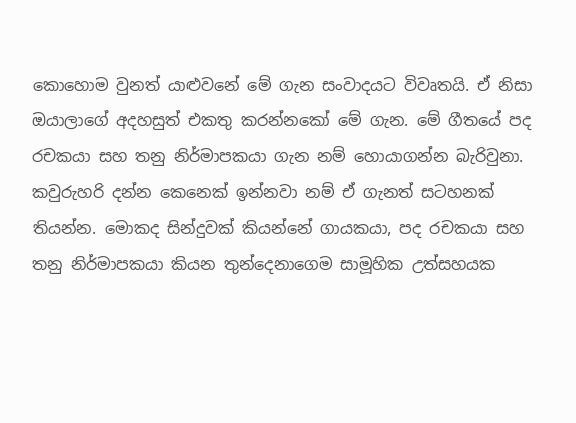කොහොම වුනත් යාළුවනේ මේ ගැන සංවාදයට විවෘතයි. ඒ නිසා ඔයාලාගේ අදහසුත් එකතු කරන්නකෝ මේ ගැන. මේ ගීතයේ පද රචකයා සහ තනු නිර්මාපකයා ගැන නම් හොයාගන්න බැරිවුනා. කවුරුහරි දන්න කෙනෙක් ඉන්නවා නම් ඒ ගැනත් සටහනක් තියන්න. මොකද සින්දුවක් කියන්නේ ගායකයා, පද රචකයා සහ තනු නිර්මාපකයා කියන තුන්දෙනාගෙම සාමූහික උත්සහයක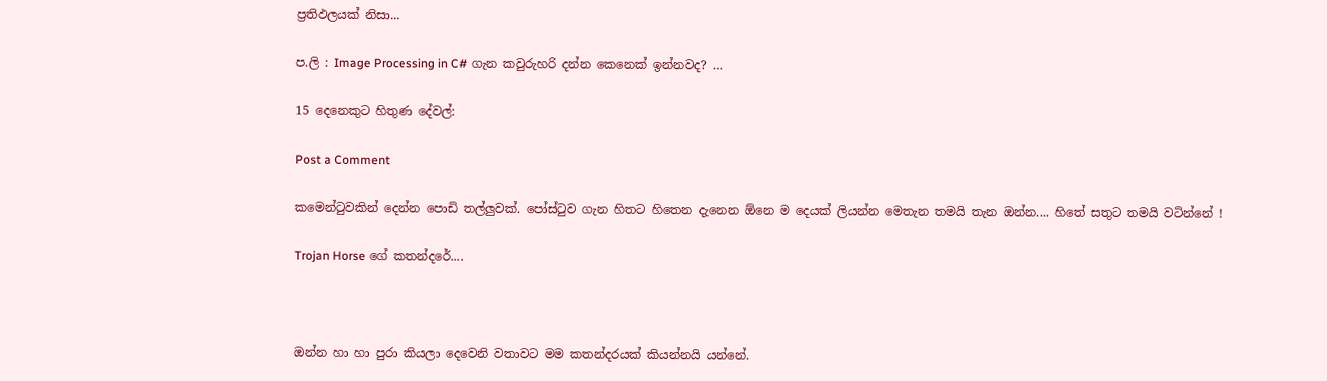ප්‍රතිඵලයක් නිසා...

ප.ලි : Image Processing in C# ගැන කවුරුහරි දන්න කෙනෙක් ඉන්නවද? …

15 දෙනෙකුට හිතුණ දේවල්:

Post a Comment

කමෙන්ටුවකින් දෙන්න පොඩි තල්ලුවක්. පෝස්ටුව ගැන හිතට හිතෙන දැනෙන ඕනෙ ම දෙයක් ලියන්න මෙතැන තමයි තැන ඔන්න.... හිතේ සතුට තමයි වටින්නේ !

Trojan Horse ගේ කතන්දරේ....



ඔන්න හා හා පුරා කියලා දෙවෙනි වතාවට මම කතන්දරයක් කියන්නයි යන්නේ.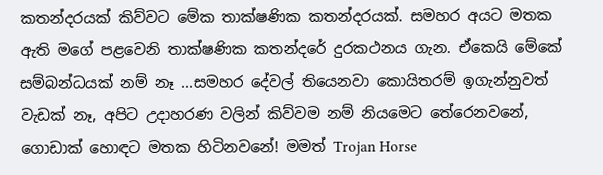කතන්දරයක් කිව්වට මේක තාක්ෂණික කතන්දරයක්. සමහර අයට මතක ඇති මගේ පළවෙනි තාක්ෂණික කතන්දරේ දුරකථනය ගැන. ඒකෙයි මේකේ සම්බන්ධයක් නම් නෑ ...සමහර දේවල් තියෙනවා කොයිතරම් ඉගැන්නුවත් වැඩක් නෑ, අපිට උදාහරණ වලින් කිව්වම නම් නියමෙට තේරෙනවනේ, ගොඩාක් හොඳට මතක හිටිනවනේ! මමත් Trojan Horse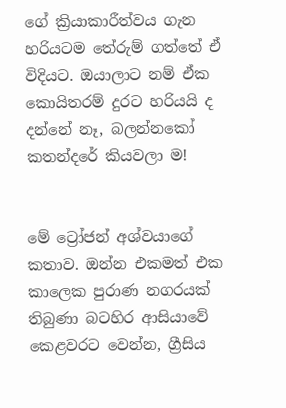ගේ ක්‍රියාකාරීත්වය ගැන හරියටම තේරුම් ගත්තේ ඒ විදියට. ඔයාලාට නම් ඒක කොයිතරම් දුරට හරියයි ද දන්නේ නෑ, බලන්නකෝ කතන්දරේ කියවලා ම!


මේ ට්‍රෝජන් අශ්වයාගේ කතාව. ඔන්න එකමත් එක කාලෙක පුරාණ නගරයක් තිබුණා බටහිර ආසියාවේ කෙළවරට වෙන්න, ග්‍රීසිය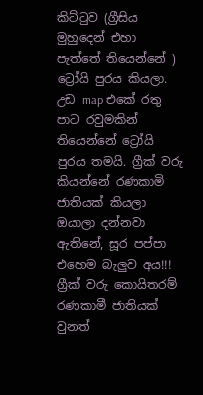කිට්ටුව (ග්‍රීසිය මුහුදෙන් එහා පැත්තේ තියෙන්නේ ) ට්‍රෝයි පුරය කියලා. උඩ map එකේ රතු පාට රවුමකින් තියෙන්නේ ට්‍රෝයි පුරය තමයි. ග්‍රීක් වරු කියන්නේ රණකාමි ජාතියක් කියලා ඔයාලා දන්නවා ඇතිනේ, සූර පප්පා එහෙම බැලුව අය!!! ග්‍රීක් වරු කොයිතරම් රණකාමී ජාතියක් වුනත්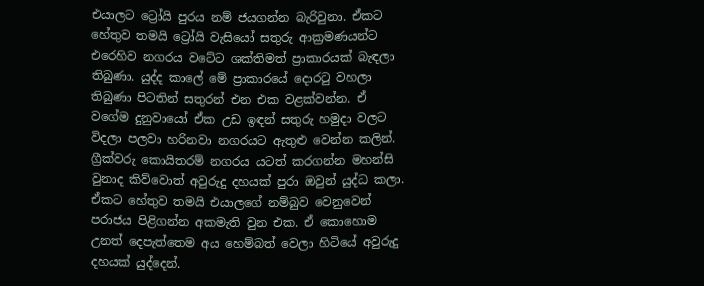එයාලට ට්‍රෝයි පුරය නම් ජයගන්න බැරිවුනා. ඒකට හේතුව තමයි ට්‍රෝයි වැසියෝ සතුරු ආක්‍රමණයන්ට එරෙහිව නගරය වටේට ශක්තිමත් ප්‍රාකාරයක් බැඳලා තිබුණා. යුද්ද කාලේ මේ ප්‍රාකාරයේ දොරටු වහලා තිබුණා පිටතින් සතුරන් එන එක වළක්වන්න. ඒ වගේම දුනුවායෝ ඒක උඩ ඉඳන් සතුරු හමුදා වලට විදලා පලවා හරිනවා නගරයට ඇතුළු වෙන්න කලින්. ග්‍රීක්වරු කොයිතරම් නගරය යටත් කරගන්න මහන්සි වුනාද කිව්වොත් අවුරුදු දහයක් පුරා ඔවුන් යුද්ධ කලා. ඒකට හේතුව තමයි එයාලගේ නම්බුව වෙනුවෙන් පරාජය පිළිගන්න අකමැති වුන එක. ඒ කොහොම උනත් දෙපැත්තෙම අය හෙම්බත් වෙලා හිටියේ අවුරුදු දහයක් යුද්දෙන්.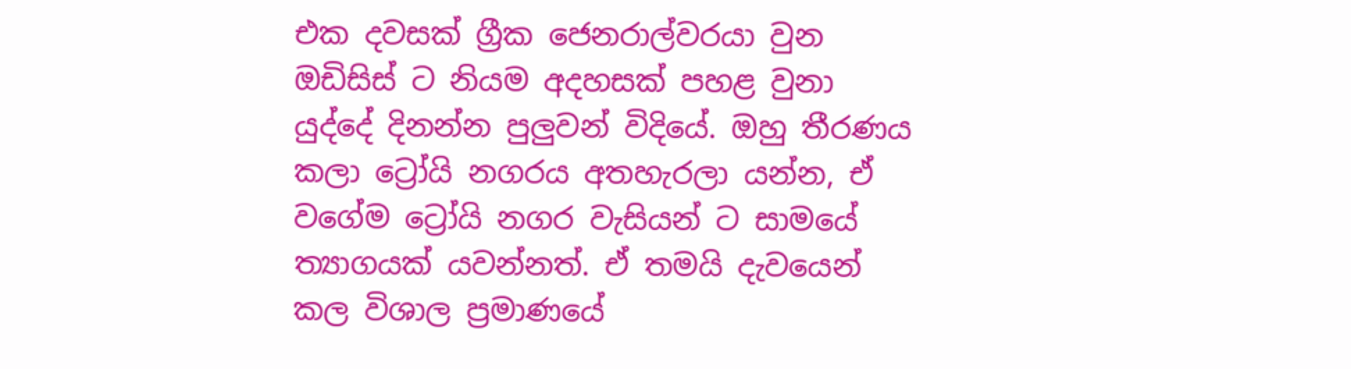එක දවසක් ග්‍රීක ජෙනරාල්වරයා වුන ඔඩිසිස් ට නියම අදහසක් පහළ වුනා යුද්දේ දිනන්න පුලුවන් විදියේ. ඔහු තීරණය කලා ට්‍රෝයි නගරය අතහැරලා යන්න, ඒ වගේම ට්‍රෝයි නගර වැසියන් ට සාමයේ ත්‍යාගයක් යවන්නත්. ඒ තමයි දැවයෙන් කල විශාල ප්‍රමාණයේ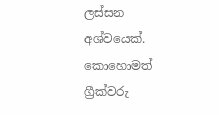ලස්සන අශ්වයෙක්. කොහොමත් ග්‍රීක්වරු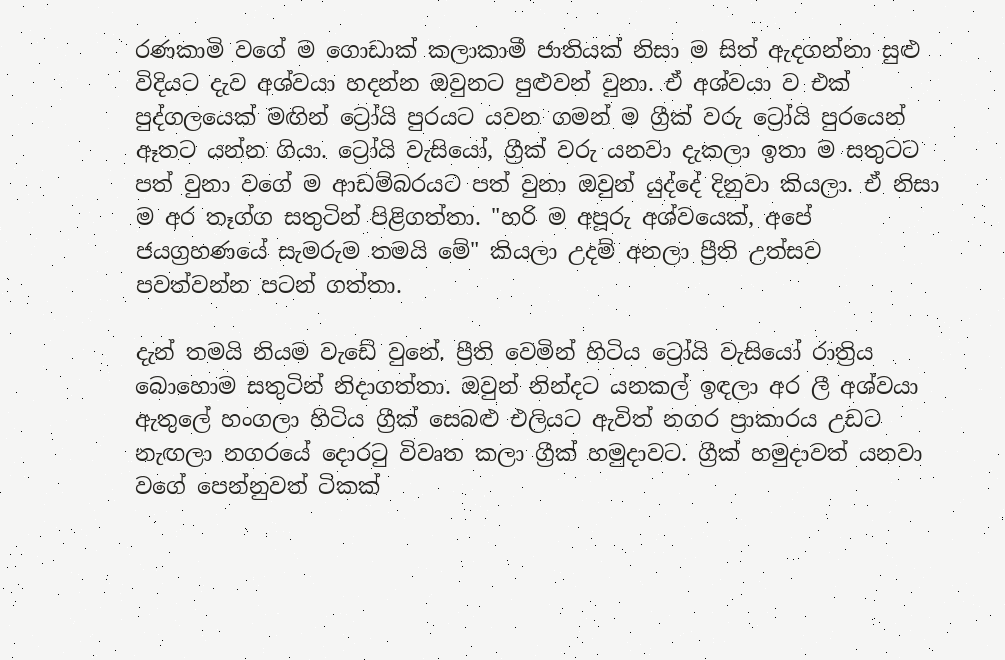රණකාමි වගේ ම ගොඩාක් කලාකාමී ජාතියක් නිසා ම සිත් ඇදගන්නා සුළු විදියට දැව අශ්වයා හදන්න ඔවුනට පුළුවන් වුනා. ඒ අශ්වයා ව එක් පුද්ගලයෙක් මඟින් ට්‍රෝයි පුරයට යවන ගමන් ම ග්‍රීක් වරු ට්‍රෝයි පුරයෙන් ඈතට යන්න ගියා. ට්‍රෝයි වැසියෝ, ග්‍රීක් වරු යනවා දැකලා ඉතා ම සතුටට පත් වුනා වගේ ම ආඩම්බරයට පත් වුනා ඔවුන් යුද්දේ දිනුවා කියලා. ඒ නිසා ම අර තෑග්ග සතුටින් පිළිගත්තා. "හරි ම අපූරු අශ්වයෙක්, අපේ ජයග්‍රහණයේ සැමරුම තමයි මේ" කියලා උදම් අනලා ප්‍රීති උත්සව පවත්වන්න පටන් ගත්තා.

දැන් තමයි නියම වැඩේ වුනේ. ප්‍රීති වෙමින් හිටිය ට්‍රෝයි වැසියෝ රාත්‍රිය බොහොම සතුටින් නිදාගත්තා. ඔවුන් නින්දට යනකල් ඉඳලා අර ලී අශ්වයා ඇතුලේ හංගලා හිටිය ග්‍රීක් සෙබළු එලියට ඇවිත් නගර ප්‍රාකාරය උඩට නැඟලා නගරයේ දොරටු විවෘත කලා ග්‍රීක් හමුදාවට. ග්‍රීක් හමුදාවත් යනවා වගේ පෙන්නුවත් ටිකක්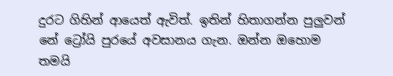දුරට ගිහින් ආයෙත් ඇවිත්. ඉතින් හිතාගන්න පුලුවන් නේ ට්‍රෝයි පුරයේ අවසානය ගැන. ඔන්න ඔහොම තමයි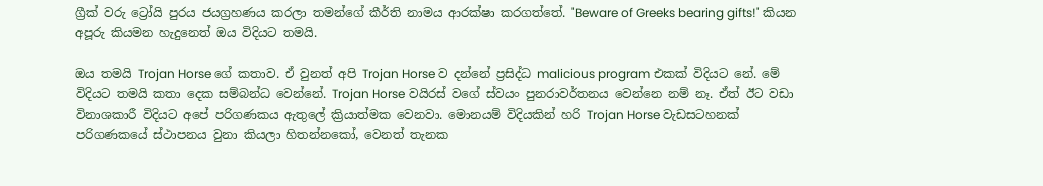ග්‍රීක් වරු ට්‍රෝයි පුරය ජයග්‍රහණය කරලා තමන්ගේ කීර්ති නාමය ආරක්ෂා කරගත්තේ. "Beware of Greeks bearing gifts!" කියන අපූරු කියමන හැදුනෙත් ඔය විදියට තමයි.

ඔය තමයි Trojan Horse ගේ කතාව. ඒ වුනත් අපි Trojan Horse ව දන්නේ ප්‍රසිද්ධ malicious program එකක් විදියට නේ. මේ විදියට තමයි කතා දෙක සම්බන්ධ වෙන්නේ. Trojan Horse වයිරස් වගේ ස්වයං පුනරාවර්තනය වෙන්නෙ නම් නෑ. ඒත් ඊට වඩා විනාශකාරී විදියට අපේ පරිගණකය ඇතුලේ ක්‍රියාත්මක වෙනවා. මොනයම් විදියකින් හරි Trojan Horse වැඩසටහනක් පරිගණකයේ ස්ථාපනය වුනා කියලා හිතන්නකෝ, වෙනත් තැනක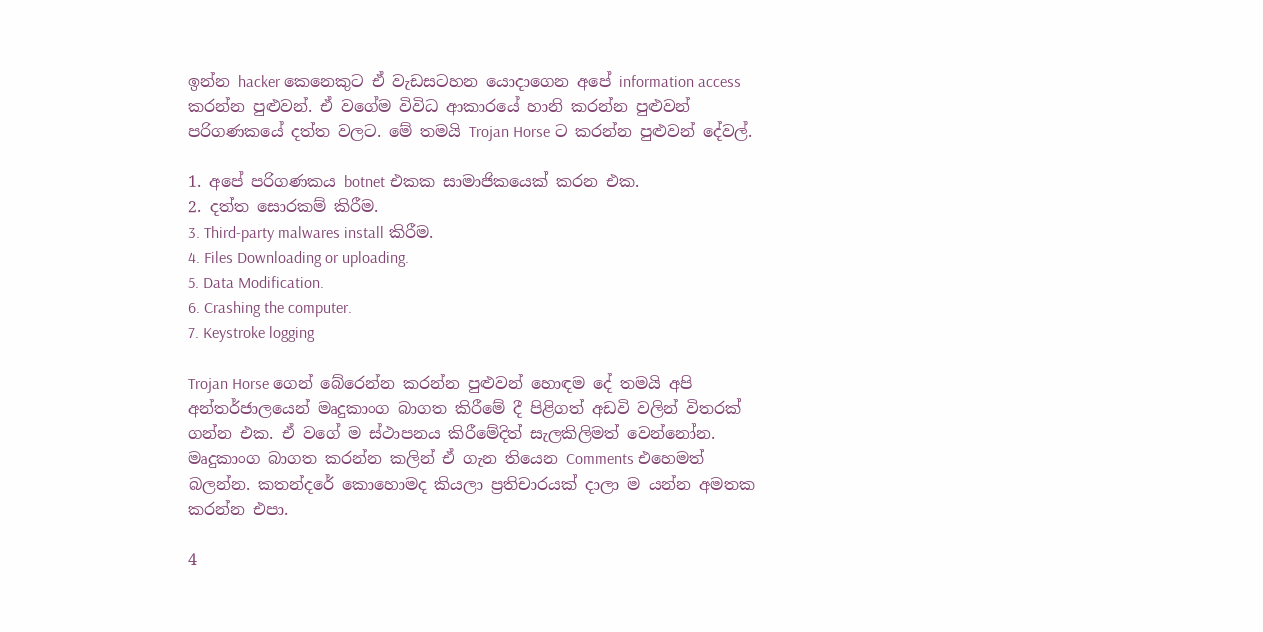ඉන්න hacker කෙනෙකුට ඒ වැඩසටහන යොදාගෙන අපේ information access කරන්න පුළුවන්. ඒ වගේම විවිධ ආකාරයේ හානි කරන්න පුළුවන් පරිගණකයේ දත්ත වලට. මේ තමයි Trojan Horse ට කරන්න පුළුවන් දේවල්.

1. අපේ පරිගණකය botnet එකක සාමාජිකයෙක් කරන එක.
2. දත්ත සොරකම් කිරීම.
3. Third-party malwares install කිරීම.
4. Files Downloading or uploading.
5. Data Modification.
6. Crashing the computer.
7. Keystroke logging

Trojan Horse ගෙන් බේරෙන්න කරන්න පුළුවන් හොඳම දේ තමයි අපි අන්තර්ජාලයෙන් මෘදුකාංග බාගත කිරීමේ දී පිළිගත් අඩවි වලින් විතරක් ගන්න එක. ඒ වගේ ම ස්ථාපනය කිරීමේදිත් සැලකිලිමත් වෙන්නෝන. මෘදුකාංග බාගත කරන්න කලින් ඒ ගැන තියෙන Comments එහෙමත් බලන්න. කතන්දරේ කොහොමද කියලා ප්‍රතිචාරයක් දාලා ම යන්න අමතක කරන්න එපා.

4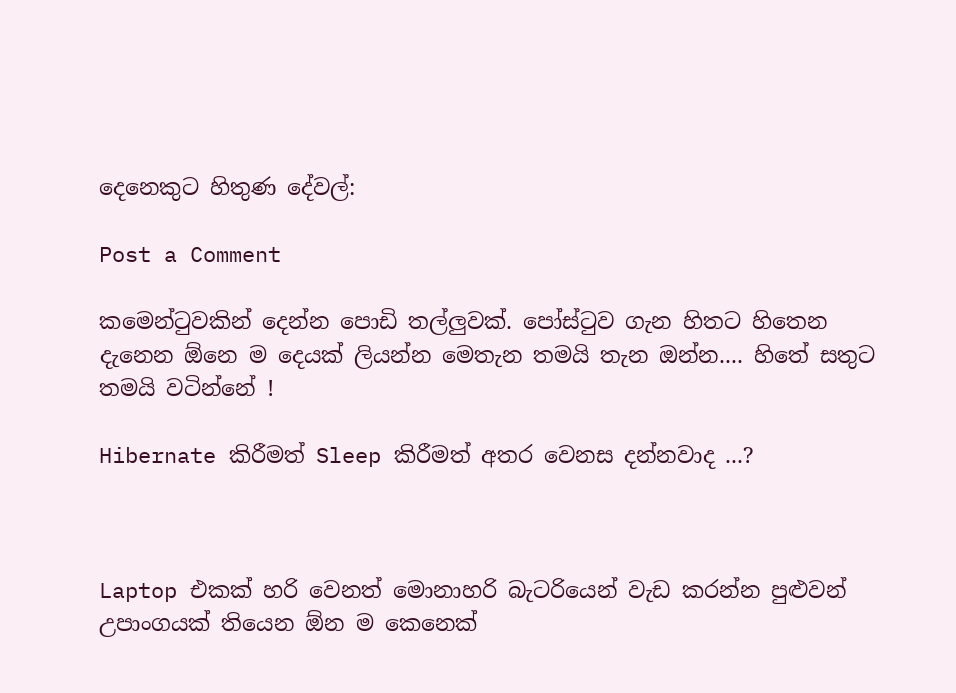දෙනෙකුට හිතුණ දේවල්:

Post a Comment

කමෙන්ටුවකින් දෙන්න පොඩි තල්ලුවක්. පෝස්ටුව ගැන හිතට හිතෙන දැනෙන ඕනෙ ම දෙයක් ලියන්න මෙතැන තමයි තැන ඔන්න.... හිතේ සතුට තමයි වටින්නේ !

Hibernate කිරීමත් Sleep කිරීමත් අතර වෙනස දන්නවාද ...?



Laptop එකක් හරි වෙනත් මොනාහරි බැටරියෙන් වැඩ කරන්න පුළුවන් උපාංගයක් තියෙන ඕන ම කෙනෙක්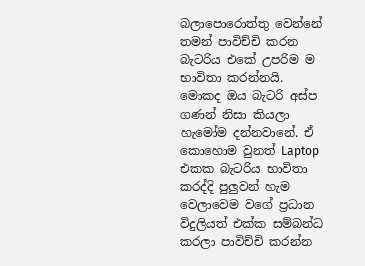බලාපොරොත්තු වෙන්නේ තමන් පාවිච්චි කරන බැටරිය එකේ උපරිම ම භාවිතා කරන්නයි. මොකද ඔය බැටරි අස්ප ගණන් නිසා කියලා හැමෝම දන්නවානේ. ඒ කොහොම වුනත් Laptop එකක බැටරිය භාවිතා කරද්දි පුලුවන් හැම වෙලාවෙම වගේ ප්‍රධාන විදුලියත් එක්ක සම්බන්ධ කරලා පාවිච්චි කරන්න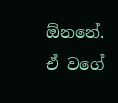ඕනනේ. ඒ වගේ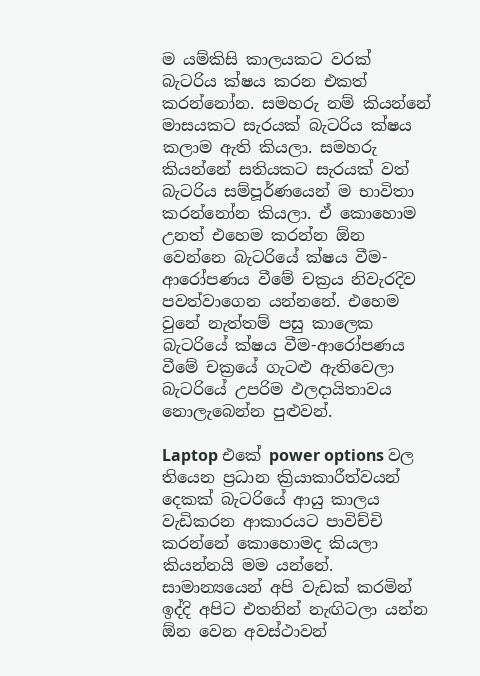ම යම්කිසි කාලයකට වරක් බැටරිය ක්ෂය කරන එකත් කරන්නෝන. සමහරු නම් කියන්නේ මාසයකට සැරයක් බැටරිය ක්ෂය කලාම ඇති කියලා. සමහරු කියන්නේ සතියකට සැරයක් වත් බැටරිය සම්පූර්ණයෙන් ම භාවිතා කරන්නෝන කියලා. ඒ කොහොම උනත් එහෙම කරන්න ඕන වෙන්නෙ බැටරියේ ක්ෂය වීම-ආරෝපණය වීමේ චක්‍රය නිවැරදිව පවත්වාගෙන යන්නනේ. එහෙම වුනේ නැත්තම් පසු කාලෙක බැටරියේ ක්ෂය වීම-ආරෝපණය වීමේ චක්‍රයේ ගැටළු ඇතිවෙලා බැටරියේ උපරිම ඵලදායිතාවය නොලැබෙන්න පුළුවන්.

Laptop එකේ power options වල තියෙන ප්‍රධාන ක්‍රියාකාරීත්වයන් දෙකක් බැටරියේ ආයු කාලය වැඩිකරන ආකාරයට පාවිච්චි කරන්නේ කොහොමද කියලා කියන්නයි මම යන්නේ. සාමාන්‍යයෙන් අපි වැඩක් කරමින් ඉද්දි අපිට එතනින් නැඟිටලා යන්න ඕන වෙන අවස්ථාවන්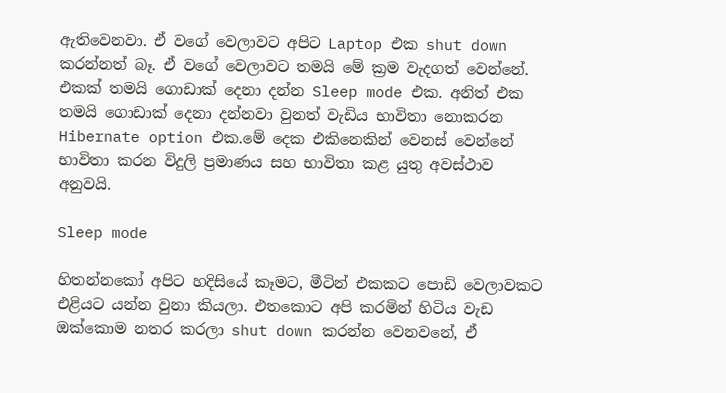ඇතිවෙනවා. ඒ වගේ වෙලාවට අපිට Laptop එක shut down කරන්නත් බෑ. ඒ වගේ වෙලාවට තමයි මේ ක්‍රම වැදගත් වෙන්නේ. එකක් තමයි ගොඩාක් දෙනා දන්න Sleep mode එක. අනිත් එක තමයි ගොඩාක් දෙනා දන්නවා වුනත් වැඩිය භාවිතා නොකරන Hibernate option එක.මේ දෙක එකිනෙකින් වෙනස් වෙන්නේ භාවිතා කරන විදුලි ප්‍රමාණය සහ භාවිතා කළ යුතු අවස්ථාව අනුවයි.

Sleep mode

හිතන්නකෝ අපිට හදිසියේ කෑමට, මීටින් එකකට පොඩි වෙලාවකට එළියට යන්න වුනා කියලා. එතකොට අපි කරමින් හිටිය වැඩ ඔක්කොම නතර කරලා shut down කරන්න වෙනවනේ, ඒ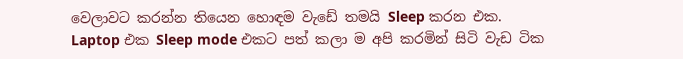වෙලාවට කරන්න තියෙන හොඳම වැඩේ තමයි Sleep කරන එක. Laptop එක Sleep mode එකට පත් කලා ම අපි කරමින් සිටි වැඩ ටික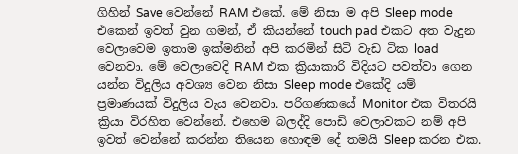ගිහින් Save වෙන්නේ RAM එකේ. මේ නිසා ම අපි Sleep mode එකෙන් ඉවත් වුන ගමන්, ඒ කියන්නේ touch pad එකට අත වැදුන වෙලාවෙම ඉතාම ඉක්මනින් අපි කරමින් සිටි වැඩ ටික load වෙනවා. මේ වෙලාවෙදි RAM එක ක්‍රියාකාරි විදියට පවත්වා ගෙන යන්න විදුලිය අවශ්‍ය වෙන නිසා Sleep mode එකේදි යම් ප්‍රමාණයක් විදුලිය වැය වෙනවා. පරිගණකයේ Monitor එක විතරයි ක්‍රියා විරහිත වෙන්නේ. එහෙම බලද්දි පොඩි වෙලාවකට නම් අපි ඉවත් වෙන්නේ කරන්න තියෙන හොඳම දේ තමයි Sleep කරන එක.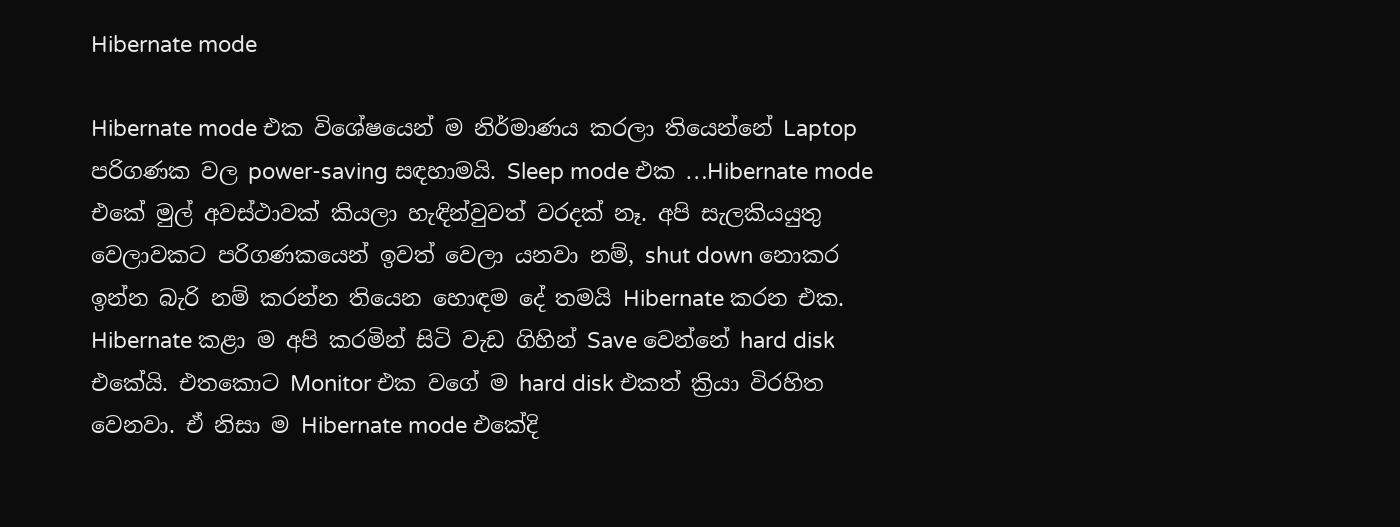Hibernate mode

Hibernate mode එක විශේෂයෙන් ම නිර්මාණය කරලා තියෙන්නේ Laptop පරිගණක වල power-saving සඳහාමයි. Sleep mode එක …Hibernate mode එකේ මුල් අවස්ථාවක් කියලා හැඳින්වුවත් වරදක් නෑ. අපි සැලකියයුතු වෙලාවකට පරිගණකයෙන් ඉවත් වෙලා යනවා නම්, shut down නොකර ඉන්න බැරි නම් කරන්න තියෙන හොඳම දේ තමයි Hibernate කරන එක. Hibernate කළා ම අපි කරමින් සිටි වැඩ ගිහින් Save වෙන්නේ hard disk එකේයි. එතකොට Monitor එක වගේ ම hard disk එකත් ක්‍රියා විරහිත වෙනවා. ඒ නිසා ම Hibernate mode එකේදි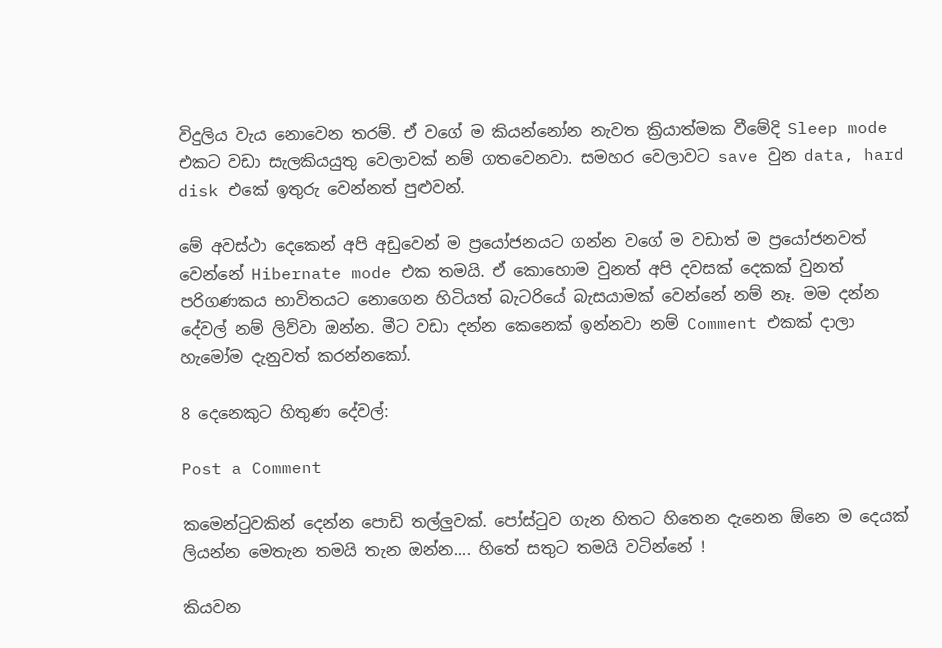විදුලිය වැය නොවෙන තරම්. ඒ වගේ ම කියන්නෝන නැවත ක්‍රියාත්මක වීමේදි Sleep mode එකට වඩා සැලකියයුතු වෙලාවක් නම් ගතවෙනවා. සමහර වෙලාවට save වුන data, hard disk එකේ ඉතුරු වෙන්නත් පුළුවන්.

මේ අවස්ථා දෙකෙන් අපි අඩුවෙන් ම ප්‍රයෝජනයට ගන්න වගේ ම වඩාත් ම ප්‍රයෝජනවත් වෙන්නේ Hibernate mode එක තමයි. ඒ කොහොම වුනත් අපි දවසක් දෙකක් වුනත් පරිගණකය භාවිතයට නොගෙන හිටියත් බැටරියේ බැසයාමක් වෙන්නේ නම් නෑ. මම දන්න දේවල් නම් ලිව්වා ඔන්න. මීට වඩා දන්න කෙනෙක් ඉන්නවා නම් Comment එකක් දාලා හැමෝම දැනුවත් කරන්නකෝ.

8 දෙනෙකුට හිතුණ දේවල්:

Post a Comment

කමෙන්ටුවකින් දෙන්න පොඩි තල්ලුවක්. පෝස්ටුව ගැන හිතට හිතෙන දැනෙන ඕනෙ ම දෙයක් ලියන්න මෙතැන තමයි තැන ඔන්න.... හිතේ සතුට තමයි වටින්නේ !

කියවන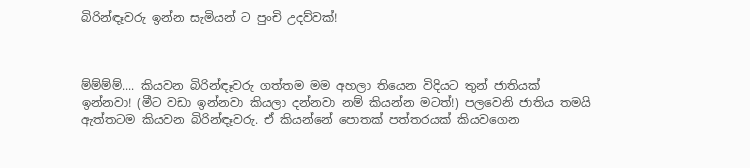බිරින්ඳෑවරු ඉන්න සැමියන් ට පුංචි උදව්වක්!



ම්ම්ම්ම්.... කියවන බිරින්ඳෑවරු ගත්තම මම අහලා තියෙන විදියට තුන් ජාතියක් ඉන්නවා! (මීට වඩා ඉන්නවා කියලා දන්නවා නම් කියන්න මටත්!) පලවෙනි ජාතිය තමයි ඇත්තටම කියවන බිරින්ඳෑවරු. ඒ කියන්නේ පොතක් පත්තරයක් කියවගෙන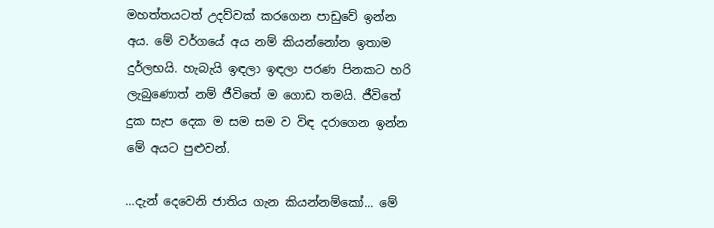මහත්තයටත් උදව්වක් කරගෙන පාඩුවේ ඉන්න අය. මේ වර්ගයේ අය නම් කියන්නෝන ඉතාම දුර්ලභයි. හැබැයි ඉඳලා ඉඳලා පරණ පිනකට හරි ලැබුණොත් නම් ජීවිතේ ම ගොඩ තමයි. ජීවිතේ දුක සැප දෙක ම සම සම ව විඳ දරාගෙන ඉන්න මේ අයට පුළුවන්.

…දැන් දෙවෙනි ජාතිය ගැන කියන්නම්කෝ... මේ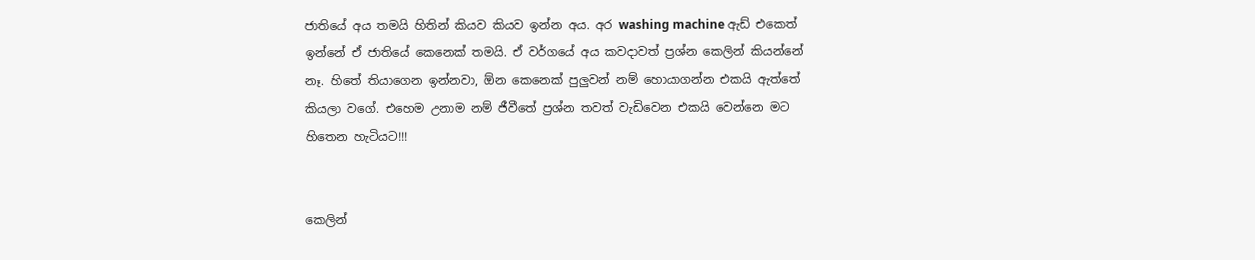ජාතියේ අය තමයි හිතින් කියව කියව ඉන්න අය. අර washing machine ඇඩ් එකෙත් ඉන්නේ ඒ ජාතියේ කෙනෙක් තමයි. ඒ වර්ගයේ අය කවදාවත් ප්‍රශ්න කෙලින් කියන්නේ නෑ. හිතේ තියාගෙන ඉන්නවා, ඕන කෙනෙක් පුලුවන් නම් හොයාගන්න එකයි ඇත්තේ කියලා වගේ. එහෙම උනාම නම් ජීවීතේ ප්‍රශ්න තවත් වැඩිවෙන එකයි වෙන්නෙ මට හිතෙන හැටියට!!!


කෙලින්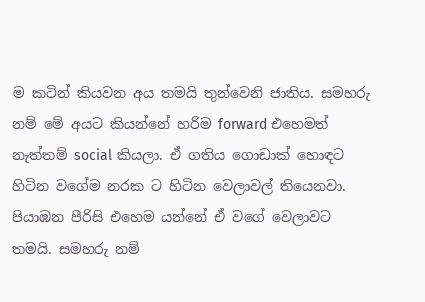ම කටින් කියවන අය තමයි තුන්වෙනි ජාතිය. සමහරු නම් මේ අයට කියන්නේ හරිම forward එහෙමත් නැත්තම් social කියලා. ඒ ගතිය ගොඩාක් හොඳට හිටින වගේම නරක ට හිටින වෙලාවල් තියෙනවා. පියාඹන පීරිසි එහෙම යන්නේ ඒ වගේ වෙලාවට තමයි. සමහරු නම්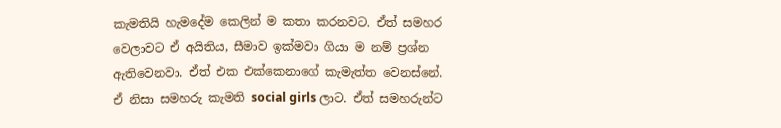කැමතියි හැමදේම කෙලින් ම කතා කරනවට. ඒත් සමහර වෙලාවට ඒ අයිතිය, සීමාව ඉක්මවා ගියා ම නම් ප්‍රශ්න ඇතිවෙනවා. ඒත් එක එක්කෙනාගේ කැමැත්ත වෙනස්නේ. ඒ නිසා සමහරු කැමති social girls ලාට. ඒත් සමහරුන්ට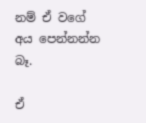නම් ඒ වගේ අය පෙන්නන්න බෑ.

ඒ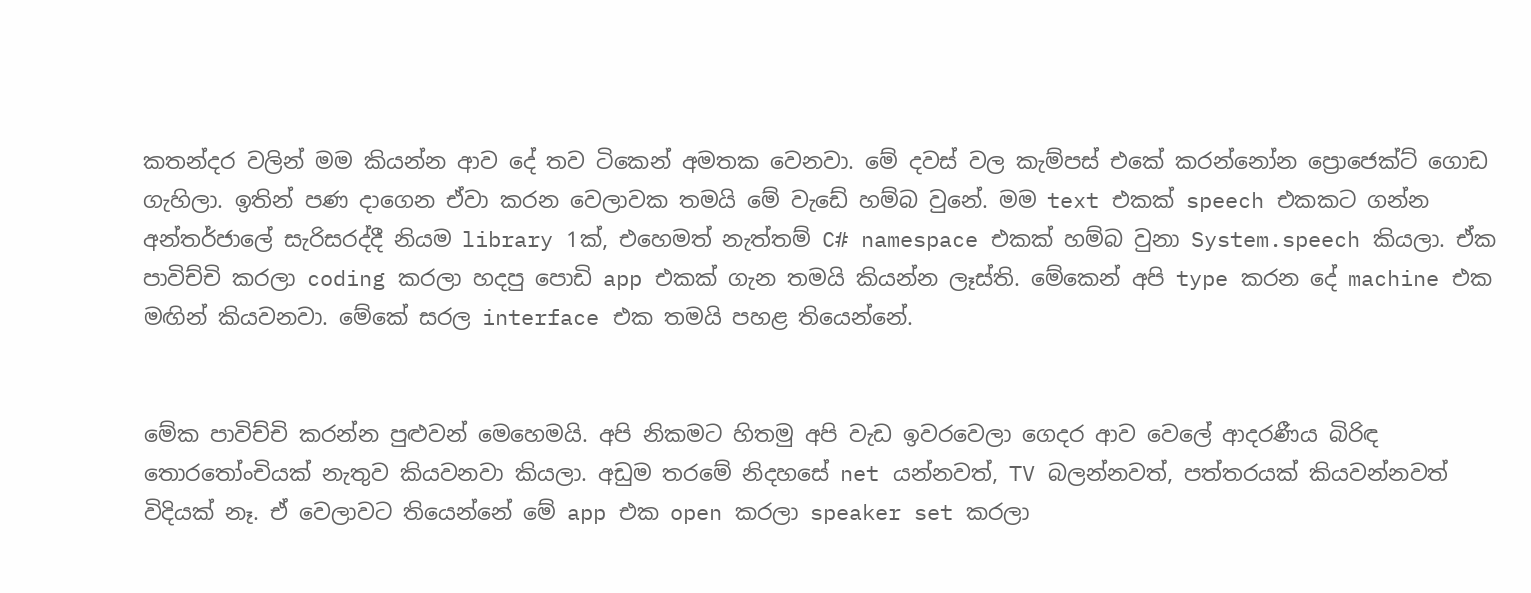කතන්දර වලින් මම කියන්න ආව දේ තව ටිකෙන් අමතක වෙනවා. මේ දවස් වල කැම්පස් එකේ කරන්නෝන ප්‍රොජෙක්ට් ගොඩ ගැහිලා. ඉතින් පණ දාගෙන ඒවා කරන වෙලාවක තමයි මේ වැඩේ හම්බ වුනේ. මම text එකක් speech එකකට ගන්න අන්තර්ජාලේ සැරිසරද්දී නියම library 1ක්, එහෙමත් නැත්තම් C# namespace එකක් හම්බ වුනා System.speech කියලා. ඒක පාවිච්චි කරලා coding කරලා හදපු පොඩි app එකක් ගැන තමයි කියන්න ලෑස්ති. මේකෙන් අපි type කරන දේ machine එක මඟින් කියවනවා. මේකේ සරල interface එක තමයි පහළ තියෙන්නේ.


මේක පාවිච්චි කරන්න පුළුවන් මෙහෙමයි. අපි නිකමට හිතමු අපි වැඩ ඉවරවෙලා ගෙදර ආව වෙලේ ආදරණීය බිරිඳ තොරතෝංචියක් නැතුව කියවනවා කියලා. අඩුම තරමේ නිදහසේ net යන්නවත්, TV බලන්නවත්, පත්තරයක් කියවන්නවත් විදියක් නෑ. ඒ වෙලාවට තියෙන්නේ මේ app එක open කරලා speaker set කරලා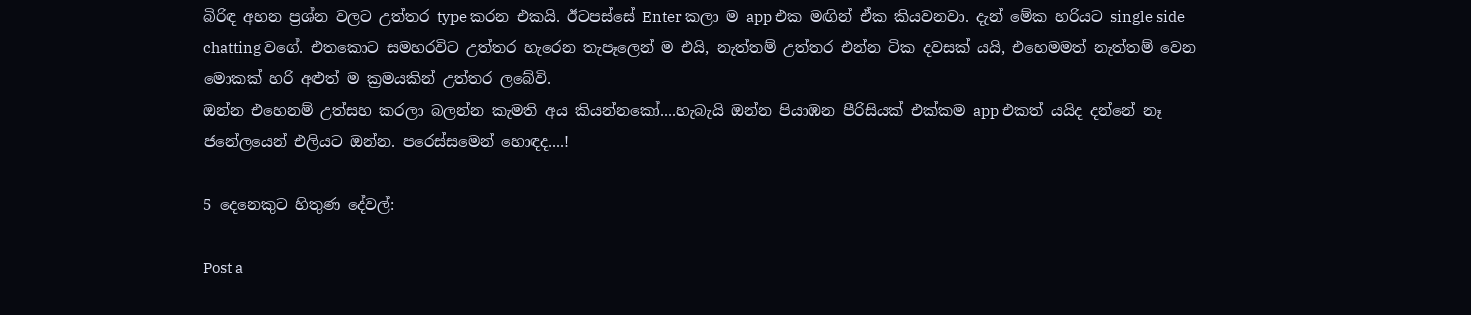බිරිඳ අහන ප්‍රශ්න වලට උත්තර type කරන එකයි. ඊටපස්සේ Enter කලා ම app එක මඟින් ඒක කියවනවා. දැන් මේක හරියට single side chatting වගේ. එතකොට සමහරවිට උත්තර හැරෙන තැපෑලෙන් ම එයි, නැත්තම් උත්තර එන්න ටික දවසක් යයි, එහෙමමත් නැත්තම් වෙන මොකක් හරි අළුත් ම ක්‍රමයකින් උත්තර ලබේවි.
ඔන්න එහෙනම් උත්සහ කරලා බලන්න කැමති අය කියන්නකෝ....හැබැයි ඔන්න පියාඹන පීරිසියක් එක්කම app එකත් යයිද දන්නේ නෑ ජනේලයෙන් එලියට ඔන්න. පරෙස්සමෙන් හොඳද....!

5 දෙනෙකුට හිතුණ දේවල්:

Post a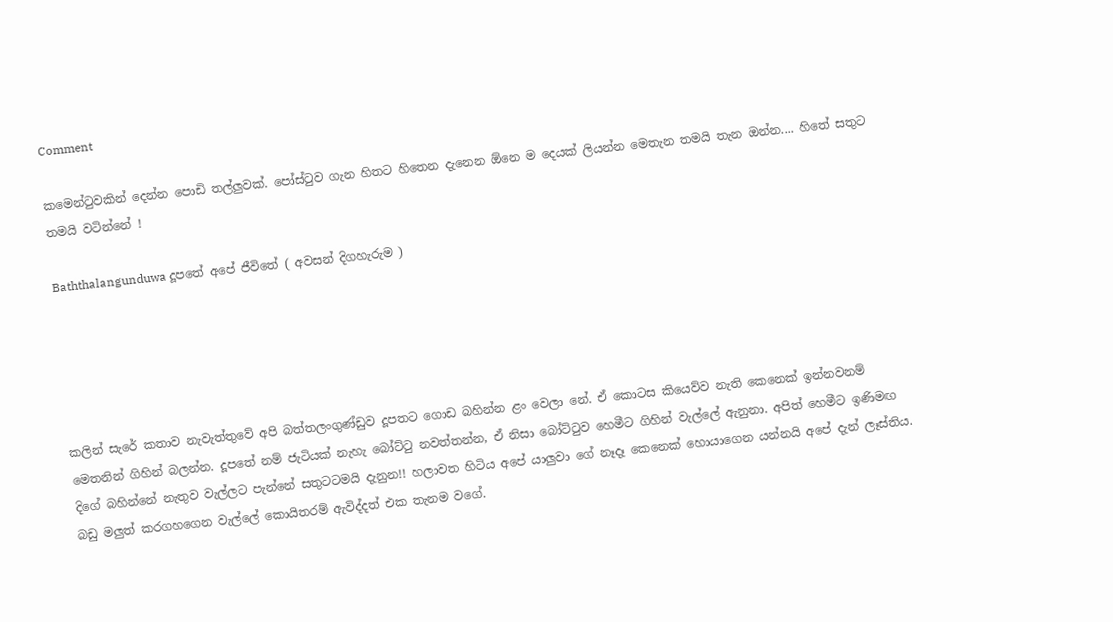Comment

කමෙන්ටුවකින් දෙන්න පොඩි තල්ලුවක්. පෝස්ටුව ගැන හිතට හිතෙන දැනෙන ඕනෙ ම දෙයක් ලියන්න මෙතැන තමයි තැන ඔන්න.... හිතේ සතුට තමයි වටින්නේ !

Baththalangunduwa දූපතේ අපේ ජීවිතේ ( අවසන් දිගහැරුම )





කලින් සැරේ කතාව නැවැත්තුවේ අපි බත්තලංගුණ්ඩුව දූපතට ගොඩ බහින්න ළං වෙලා නේ. ඒ කොටස කියෙව්ව නැති කෙනෙක් ඉන්නවනම් මෙතනින් ගිහින් බලන්න. දූපතේ නම් ජැටියක් නැහැ බෝට්ටු නවත්තන්න, ඒ නිසා බෝට්ටුව හෙමීට ගිහින් වැල්ලේ ඇනුනා. අපිත් හෙමීට ඉණිමඟ දිගේ බහින්නේ නැතුව වැල්ලට පැන්නේ සතුටටමයි දැනුන!! හලාවත හිටිය අපේ යාලුවා ගේ නෑදෑ කෙනෙක් හොයාගෙන යන්නයි අපේ දැන් ලෑස්තිය. බඩු මලුත් කරගහගෙන වැල්ලේ කොයිතරම් ඇවිද්දත් එක තැනම වගේ.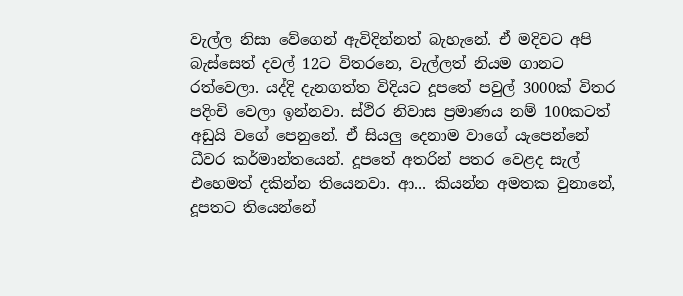වැල්ල නිසා වේගෙන් ඇවිදින්නත් බැහැනේ. ඒ මදිවට අපි බැස්සෙත් දවල් 12ට විතරනෙ, වැල්ලත් නියම ගානට රත්වෙලා. යද්දි දැනගත්ත විදියට දූපතේ පවුල් 3000ක් විතර පදිංචි වෙලා ඉන්නවා. ස්ථිර නිවාස ප්‍රමාණය නම් 100කටත් අඩුයි වගේ පෙනුනේ. ඒ සියලු දෙනාම වාගේ යැපෙන්නේ ධීවර කර්මාන්තයෙන්. දූපතේ අතරින් පතර වෙළද සැල් එහෙමත් දකින්න තියෙනවා. ආ... කියන්න අමතක වුනානේ, දූපතට තියෙන්නේ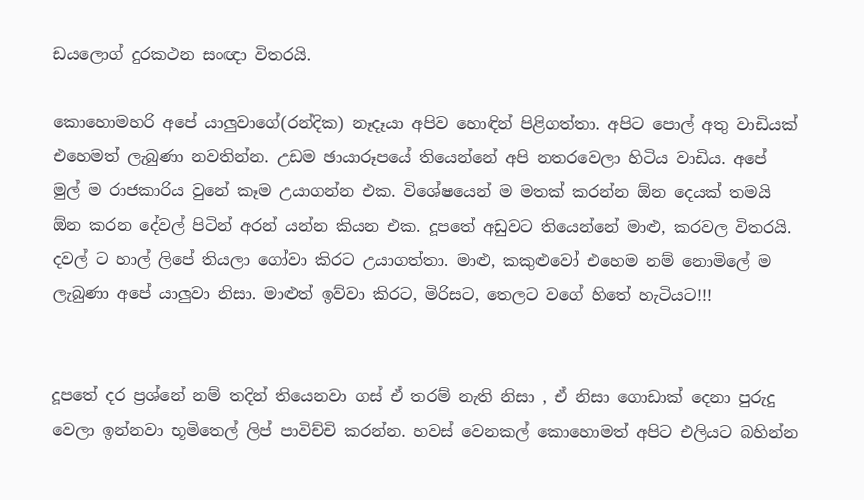ඩයලොග් දුරකථන සංඥා විතරයි.

කොහොමහරි අපේ යාලුවාගේ(රන්දික) නෑදෑයා අපිව හොඳින් පිළිගත්තා. අපිට පොල් අතු වාඩියක් එහෙමත් ලැබුණා නවතින්න. උඩම ඡායාරූපයේ තියෙන්නේ අපි නතරවෙලා හිටිය වාඩිය. අපේ මුල් ම රාජකාරිය වුනේ කෑම උයාගන්න එක. විශේෂයෙන් ම මතක් කරන්න ඕන දෙයක් තමයි ඕන කරන දේවල් පිටින් අරන් යන්න කියන එක. දූපතේ අඩුවට තියෙන්නේ මාළු, කරවල විතරයි. දවල් ට හාල් ලිපේ තියලා ගෝවා කිරට උයාගත්තා. මාළු, කකුළුවෝ එහෙම නම් නොමිලේ ම ලැබුණා අපේ යාලුවා නිසා. මාළුත් ඉව්වා කිරට, මිරිසට, තෙලට වගේ හිතේ හැටියට!!!


දූපතේ දර ප්‍රශ්නේ නම් තදින් තියෙනවා ගස් ඒ තරම් නැති නිසා , ඒ නිසා ගොඩාක් දෙනා පුරුදු වෙලා ඉන්නවා භූමිතෙල් ලිප් පාවිච්චි කරන්න. හවස් වෙනකල් කොහොමත් අපිට එලියට බහින්න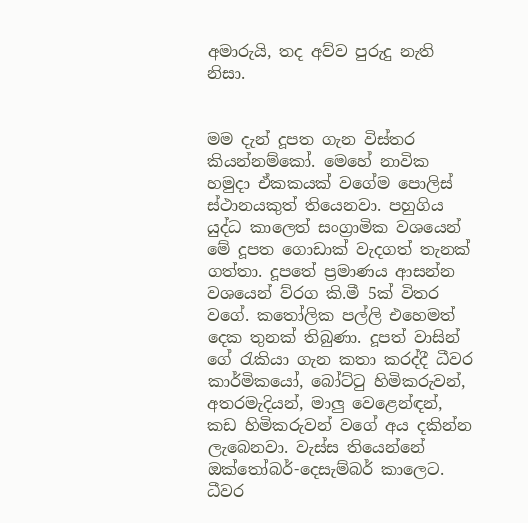අමාරුයි, තද අව්ව පුරුදු නැති නිසා.


මම දැන් දූපත ගැන විස්තර කියන්නම්කෝ. මෙහේ නාවික හමුදා ඒකකයක් වගේම පොලිස් ස්ථානයකුත් තියෙනවා. පහුගිය යුද්ධ කාලෙත් සංග්‍රාමික වශයෙන් මේ දූපත ගොඩාක් වැදගත් තැනක් ගත්තා. දූපතේ ප්‍රමාණය ආසන්න වශයෙන් ව්රග කි.මී 5ක් විතර වගේ. කතෝලික පල්ලි එහෙමත් දෙක තුනක් තිබුණා. දූපත් වාසින් ගේ රැකියා ගැන කතා කරද්දී ධීවර කාර්මිකයෝ, බෝට්ටු හිමිකරුවන්, අතරමැදියන්, මාලු වෙළෙන්ඳන්, කඩ හිමිකරුවන් වගේ අය දකින්න ලැබෙනවා. වැස්ස තියෙන්නේ ඔක්තෝබර්-දෙසැම්බර් කාලෙට. ධීවර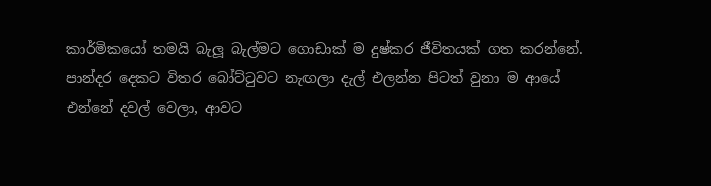කාර්මිකයෝ තමයි බැලූ බැල්මට ගොඩාක් ම දුෂ්කර ජීවිතයක් ගත කරන්නේ. පාන්දර දෙකට විතර බෝට්ටුවට නැඟලා දැල් එලන්න පිටත් වුනා ම ආයේ එන්නේ දවල් වෙලා, ආවට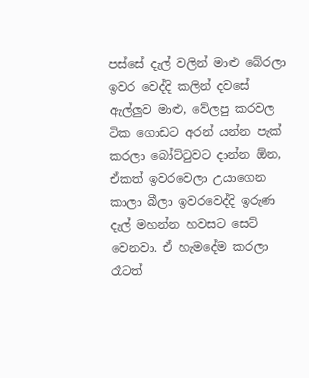පස්සේ දැල් වලින් මාළු බේරලා ඉවර වෙද්දි කලින් දවසේ ඇල්ලුව මාළු, වේලපු කරවල ටික ගොඩට අරන් යන්න පැක් කරලා බෝට්ටුවට දාන්න ඕන, ඒකත් ඉවරවෙලා උයාගෙන කාලා බීලා ඉවරවෙද්දි ඉරුණ දැල් මහන්න හවසට සෙට් වෙනවා. ඒ හැමදේම කරලා රෑටත්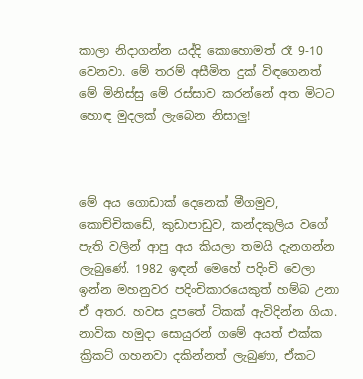කාලා නිදාගන්න යද්දි කොහොමත් රෑ 9-10 වෙනවා. මේ තරම් අසීමිත දුක් විඳගෙනත් මේ මිනිස්සු මේ රස්සාව කරන්නේ අත මිටට හොඳ මුදලක් ලැබෙන නිසාලු!



මේ අය ගොඩාක් දෙනෙක් මීගමුව, කොච්චිකඩේ, කුඩාපාඩුව, කන්දකුලිය වගේ පැති වලින් ආපු අය කියලා තමයි දැනගන්න ලැබුණේ. 1982 ඉඳන් මෙහේ පදිංචි වෙලා ඉන්න මහනුවර පදිංචිකාරයෙකුත් හම්බ උනා ඒ අතර. හවස දූපතේ ටිකක් ඇවිදින්න ගියා. නාවික හමුදා සොයුරන් ගමේ අයත් එක්ක ක්‍රිකට් ගහනවා දකින්නත් ලැබුණා, ඒකට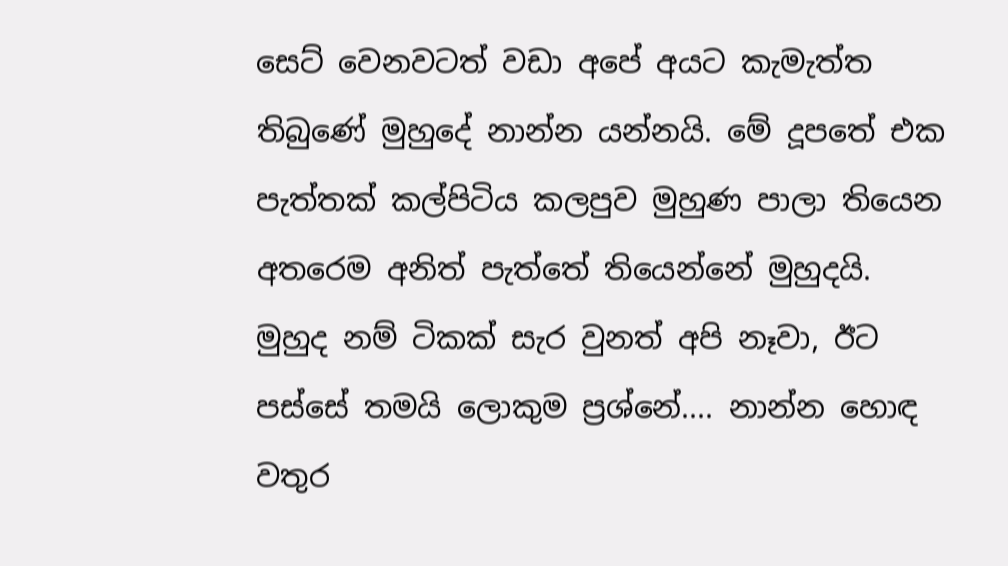සෙට් වෙනවටත් වඩා අපේ අයට කැමැත්ත තිබුණේ මුහුදේ නාන්න යන්නයි. මේ දූපතේ එක පැත්තක් කල්පිටිය කලපුව මුහුණ පාලා තියෙන අතරෙම අනිත් පැත්තේ තියෙන්නේ මුහුදයි. මුහුද නම් ටිකක් සැර වුනත් අපි නෑවා, ඊට පස්සේ තමයි ලොකුම ප්‍රශ්නේ.... නාන්න හොඳ වතුර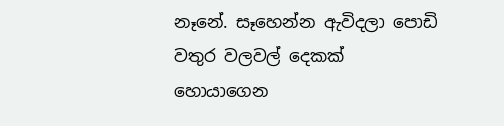නෑනේ. සෑහෙන්න ඇවිදලා පොඩි වතුර වලවල් දෙකක් හොයාගෙන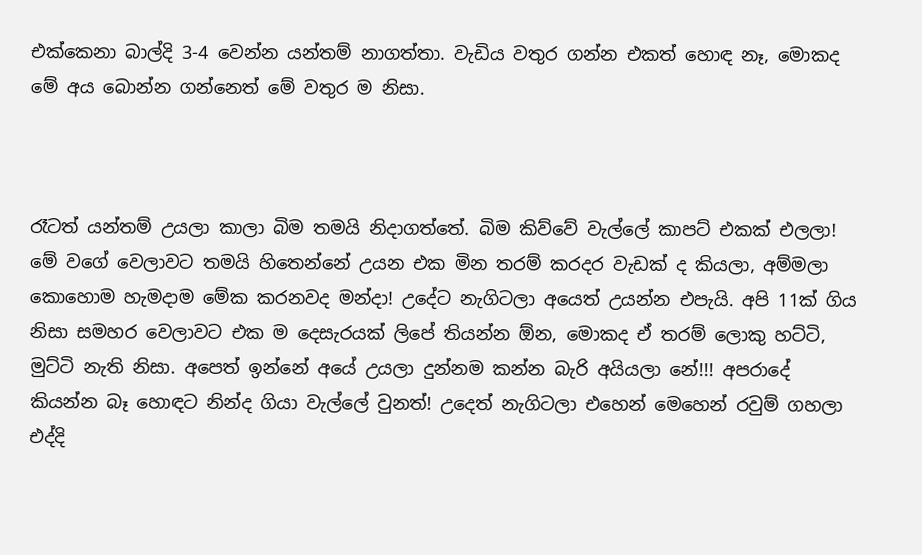එක්කෙනා බාල්දි 3-4 වෙන්න යන්තම් නාගත්තා. වැඩිය වතුර ගන්න එකත් හොඳ නෑ, මොකද මේ අය බොන්න ගන්නෙත් මේ වතුර ම නිසා.



රෑටත් යන්තම් උයලා කාලා බිම තමයි නිදාගත්තේ. බිම කිව්වේ වැල්ලේ කාපට් එකක් එලලා! මේ වගේ වෙලාවට තමයි හිතෙන්නේ උයන එක මින තරම් කරදර වැඩක් ද කියලා, අම්මලා කොහොම හැමදාම මේක කරනවද මන්දා! උදේට නැගිටලා අයෙත් උයන්න එපැයි. අපි 11ක් ගිය නිසා සමහර වෙලාවට එක ම දෙසැරයක් ලිපේ තියන්න ඕන, මොකද ඒ තරම් ලොකු හට්ටි, මුට්ටි නැති නිසා. අපෙත් ඉන්නේ අයේ උයලා දුන්නම කන්න බැරි අයියලා නේ!!! අපරාදේ කියන්න බෑ හොඳට නින්ද ගියා වැල්ලේ වුනත්! උදෙත් නැගිටලා එහෙන් මෙහෙන් රවුම් ගහලා එද්දි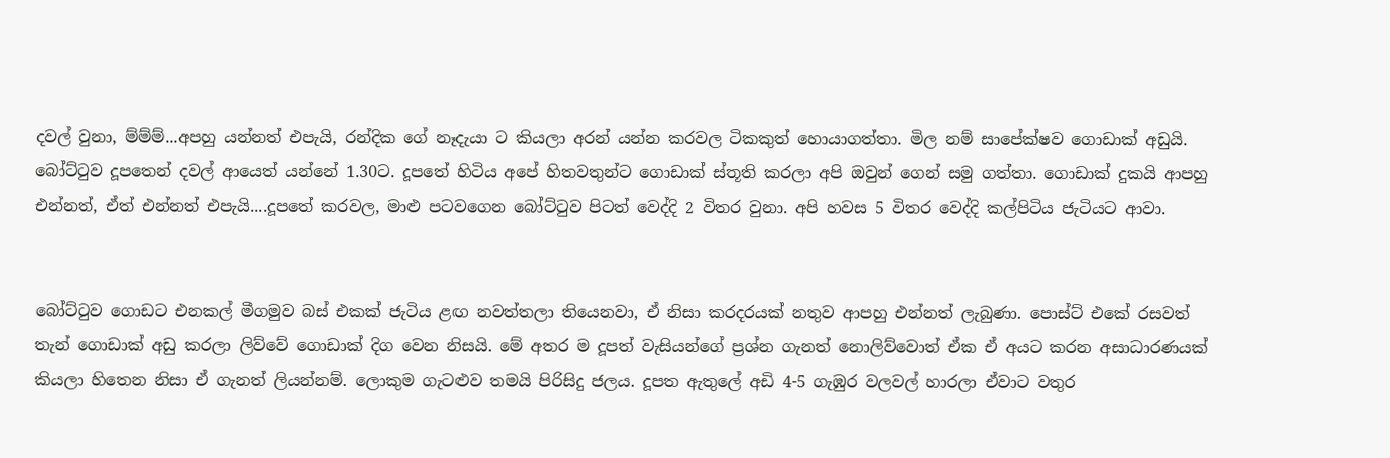දවල් වුනා, ම්ම්ම්...අපහු යන්නත් එපැයි, රන්දික ගේ නෑදැයා ට කියලා අරන් යන්න කරවල ටිකකුත් හොයාගත්තා. මිල නම් සාපේක්ෂව ගොඩාක් අඩුයි. බෝට්ටුව දූපතෙන් දවල් ආයෙත් යන්නේ 1.30ට. දූපතේ හිටිය අපේ හිතවතුන්ට ගොඩාක් ස්තූති කරලා අපි ඔවුන් ගෙන් සමු ගත්තා. ගොඩාක් දුකයි ආපහු එන්නත්, ඒත් එන්නත් එපැයි....දූපතේ කරවල, මාළු පටවගෙන බෝට්ටුව පිටත් වෙද්දි 2 විතර වුනා. අපි හවස 5 විතර වෙද්දි කල්පිටිය ජැටියට ආවා.


බෝට්ටුව ගොඩට එනකල් මීගමුව බස් එකක් ජැටිය ළඟ නවත්තලා තියෙනවා, ඒ නිසා කරදරයක් නතුව ආපහු එන්නත් ලැබුණා. පොස්ට් එකේ රසවත් තැන් ගොඩාක් අඩු කරලා ලිව්වේ ගොඩාක් දිග වෙන නිසයි. මේ අතර ම දූපත් වැසියන්ගේ ප්‍රශ්න ගැනත් නොලිව්වොත් ඒක ඒ අයට කරන අසාධාරණයක් කියලා හිතෙන නිසා ඒ ගැනත් ලියන්නම්. ලොකුම ගැටළුව තමයි පිරිසිදු ජලය. දූපත ඇතුලේ අඩි 4-5 ගැඹුර වලවල් හාරලා ඒවාට වතුර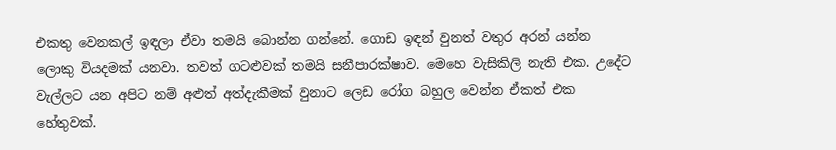එකතු වෙනකල් ඉඳලා ඒවා තමයි බොන්න ගන්නේ. ගොඩ ඉඳන් වුනත් වතුර අරන් යන්න ලොකු වියදමක් යනවා. තවත් ගටළුවක් තමයි සනීපාරක්ෂාව. මෙහෙ වැසිකිලි නැති එක. උදේට වැල්ලට යන අපිට නම් අළුත් අත්දැකීමක් වුනාට ලෙඩ රෝග බහුල වෙන්න ඒකත් එක හේතුවක්.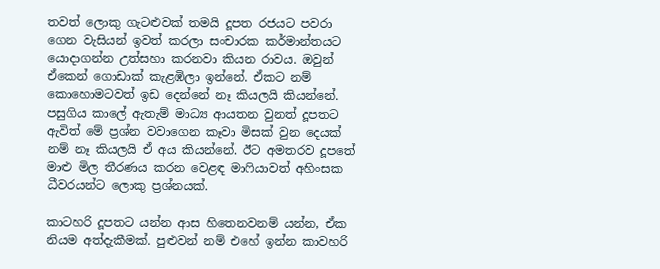තවත් ලොකු ගැටළුවක් තමයි දූපත රජයට පවරා ගෙන වැසියන් ඉවත් කරලා සංචාරක කර්මාන්තයට යොදාගන්න උත්සහා කරනවා කියන රාවය. ඔවුන් ඒකෙන් ගොඩාක් කැළඹිලා ඉන්නේ. ඒකට නම් කොහොමටවත් ඉඩ දෙන්නේ නෑ කියලයි කියන්නේ. පසුගිය කාලේ ඇතැම් මාධ්‍ය ආයතන වුනත් දූපතට ඇවිත් මේ ප්‍රශ්න වවාගෙන කෑවා මිසක් වුන දෙයක් නම් නෑ කියලයි ඒ අය කියන්නේ. ඊට අමතරව දූපතේ මාළු මිල තීරණය කරන වෙළඳ මාෆියාවත් අහිංසක ධීවරයන්ට ලොකු ප්‍රශ්නයක්.

කාටහරි දූපතට යන්න ආස හිතෙනවනම් යන්න, ඒක නියම අත්දැකීමක්. පුළුවන් නම් එහේ ඉන්න කාවහරි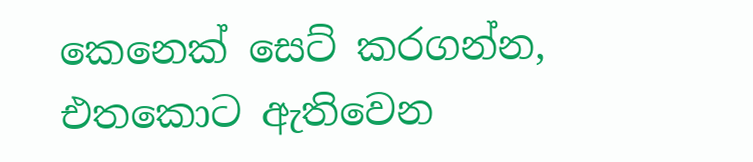කෙනෙක් සෙට් කරගන්න, එතකොට ඇතිවෙන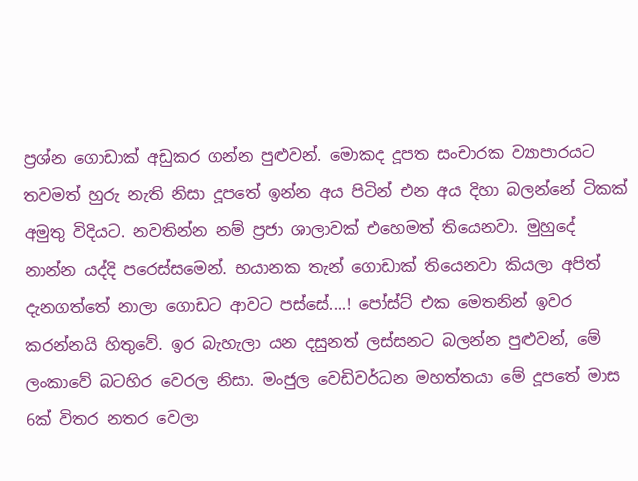ප්‍රශ්න ගොඩාක් අඩුකර ගන්න පුළුවන්. මොකද දූපත සංචාරක ව්‍යාපාරයට තවමත් හුරු නැති නිසා දූපතේ ඉන්න අය පිටින් එන අය දිහා බලන්නේ ටිකක් අමුතු විදියට. නවතින්න නම් ප්‍රජා ශාලාවක් එහෙමත් තියෙනවා. මුහුදේ නාන්න යද්දි පරෙස්සමෙන්. භයානක තැන් ගොඩාක් තියෙනවා කියලා අපිත් දැනගත්තේ නාලා ගොඩට ආවට පස්සේ....! පෝස්ට් එක මෙතනින් ඉවර කරන්නයි හිතුවේ. ඉර බැහැලා යන දසුනත් ලස්සනට බලන්න පුළුවන්, මේ ලංකාවේ බටහිර වෙරල නිසා. මංජුල වෙඩිවර්ධන මහත්තයා මේ දූපතේ මාස 6ක් විතර නතර වෙලා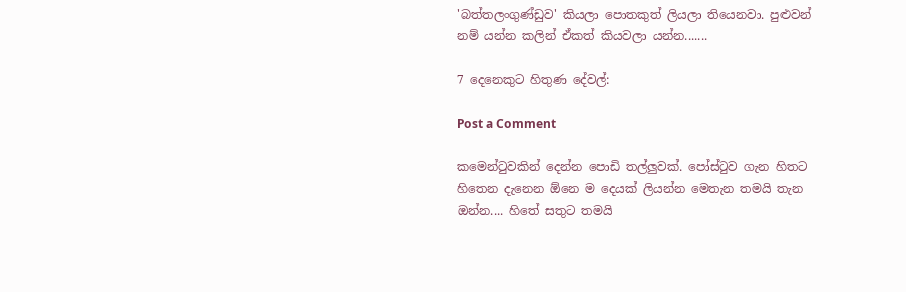'බත්තලංගුණ්ඩුව' කියලා පොතකුත් ලියලා තියෙනවා. පුළුවන් නම් යන්න කලින් ඒකත් කියවලා යන්න.......

7 දෙනෙකුට හිතුණ දේවල්:

Post a Comment

කමෙන්ටුවකින් දෙන්න පොඩි තල්ලුවක්. පෝස්ටුව ගැන හිතට හිතෙන දැනෙන ඕනෙ ම දෙයක් ලියන්න මෙතැන තමයි තැන ඔන්න.... හිතේ සතුට තමයි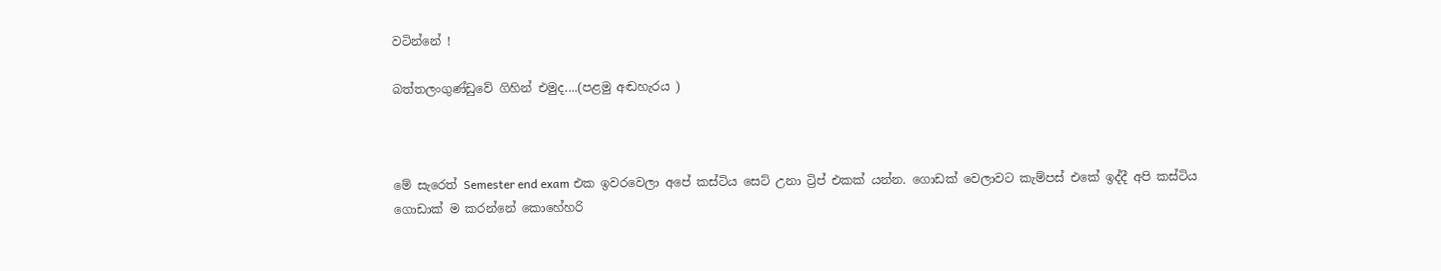වටින්නේ !

බත්තලංගුණ්ඩුවේ ගිහින් එමුද....(පළමු අඬහැරය )



මේ සැරෙත් Semester end exam එක ඉවරවෙලා අපේ කස්ටිය සෙට් උනා ට්‍රිප් එකක් යන්න. ගොඩක් වෙලාවට කැම්පස් එකේ ඉද්දී අපි කස්ටිය ගොඩාක් ම කරන්නේ කොහේහරි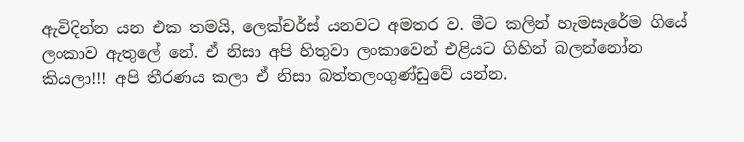ඇවිදින්න යන එක තමයි, ලෙක්චර්ස් යනවට අමතර ව. මීට කලින් හැමසැරේම ගියේ ලංකාව ඇතුලේ නේ. ඒ නිසා අපි හිතුවා ලංකාවෙන් එළියට ගිහින් බලන්නෝන කියලා!!! අපි තීරණය කලා ඒ නිසා බත්තලංගුණ්ඩුවේ යන්න.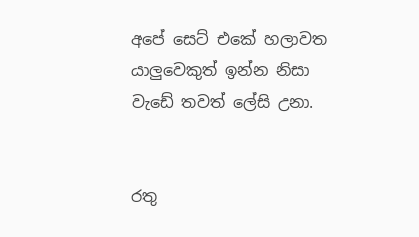අපේ සෙට් එකේ හලාවත යාලුවෙකුත් ඉන්න නිසා වැඩේ තවත් ලේසි උනා.


රතු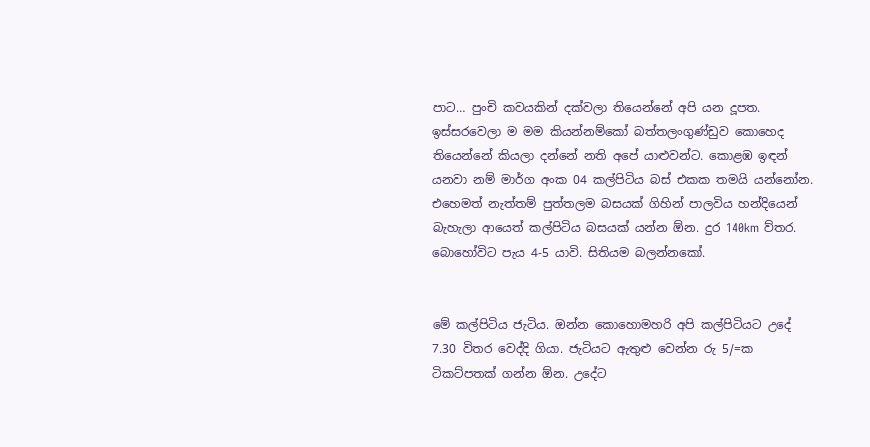පාට… පුංචි කවයකින් දක්වලා තියෙන්නේ අපි යන දූපත. ඉස්සරවෙලා ම මම කියන්නම්කෝ බත්තලංගුණ්ඩුව කොහෙද තියෙන්නේ කියලා දන්නේ නති අපේ යාළුවන්ට. කොළඹ ඉඳන් යනවා නම් මාර්ග අංක 04 කල්පිටිය බස් එකක තමයි යන්නෝන. එහෙමත් නැත්තම් පුත්තලම බසයක් ගිහින් පාලවිය හන්දියෙන් බැහැලා ආයෙත් කල්පිටිය බසයක් යන්න ඕන. දුර 140km ව්තර. බොහෝවිට පැය 4-5 යාවි. සිතියම බලන්නකෝ.


මේ කල්පිටිය ජැටිය. ඔන්න කොහොමහරි අපි කල්පිටියට උදේ 7.30 විතර වෙද්දි ගියා. ජැටියට ඇතුළු වෙන්න රු 5/=ක ටිකට්පතක් ගන්න ඕන. උදේට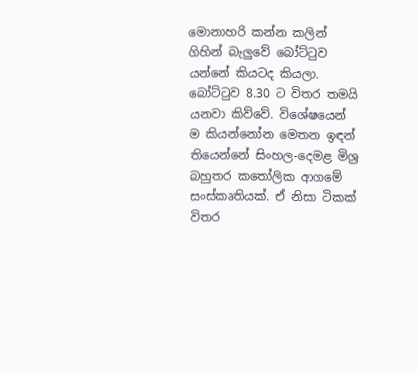මොනාහරි කන්න කලින් ගිහින් බැලුවේ බෝට්ටුව යන්නේ කියටද කියලා. බෝට්ටුව 8.30 ට විතර තමයි යනවා කිව්වේ. විශේෂයෙන් ම කියන්නෝන මෙතන ඉඳන් තියෙන්නේ සිංහල-දෙමළ මිශ්‍ර බහුතර කතෝලික ආගමේ සංස්කෘතියක්. ඒ නිසා ටිකක් විතර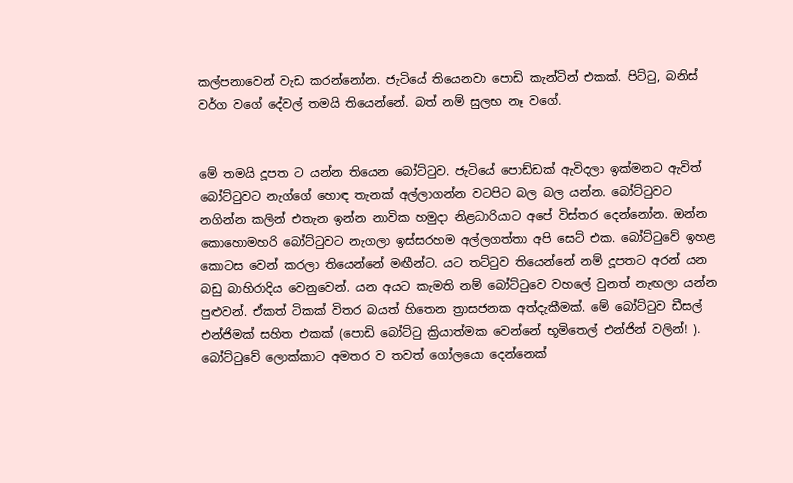කල්පනාවෙන් වැඩ කරන්නෝන. ජැටියේ තියෙනවා පොඩි කැන්ටින් එකක්. පිට්ටු, බනිස් වර්ග වගේ දේවල් තමයි තියෙන්නේ. බත් නම් සුලභ නෑ වගේ.


මේ තමයි දූපත ට යන්න තියෙන බෝට්ටුව. ජැටියේ පොඩ්ඩක් ඇවිදලා ඉක්මනට ඇවිත් බෝට්ටුවට නැග්ගේ හොඳ තැනක් අල්ලාගන්න වටපිට බල බල යන්න. බෝට්ටුවට නගින්න කලින් එතැන ඉන්න නාවික හමුදා නිළධාරියාට අපේ විස්තර දෙන්නෝන. ඔන්න කොහොමහරි බෝට්ටුවට නැගලා ඉස්සරහම අල්ලගත්තා අපි සෙට් එක. බෝට්ටුවේ ඉහළ කොටස වෙන් කරලා තියෙන්නේ මඟීන්ට. යට තට්ටුව තියෙන්නේ නම් දූපතට අරන් යන බඩු බාහිරාදිය වෙනුවෙන්. යන අයට කැමති නම් බෝට්ටුවෙ වහලේ වුනත් නැඟලා යන්න පුළුවන්. ඒකත් ටිකක් විතර බයත් හිතෙන ත්‍රාසජනක අත්දැකීමක්. මේ බෝට්ටුව ඩීසල් එන්ජිමක් සහිත එකක් (පොඩි බෝට්ටු ක්‍රියාත්මක වෙන්නේ භූමිතෙල් එන්ජින් වලින්! ). බෝට්ටුවේ ලොක්කාට අමතර ව තවත් ගෝලයො දෙන්නෙක්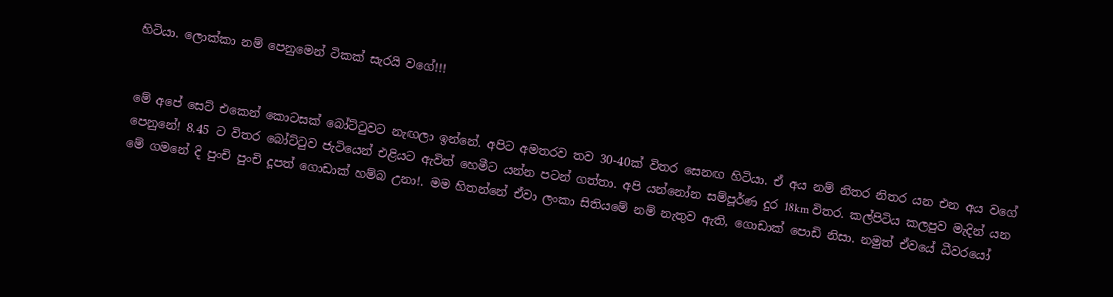හිටියා. ලොක්කා නම් පෙනුමෙන් ටිකක් සැරයි වගේ!!!


මේ අපේ සෙට් එකෙන් කොටසක් බෝට්ටුවට නැඟලා ඉන්නේ. අපිට අමතරව තව 30-40ක් විතර සෙනඟ හිටියා. ඒ අය නම් නිතර නිතර යන එන අය වගේ පෙනුනේ! 8.45 ට විතර බෝට්ටුව ජැටියෙන් එළියට ඇවිත් හෙමීට යන්න පටන් ගත්තා. අපි යන්නෝන සම්පූර්ණ දුර 18km විතර. කල්පිටිය කලපුව මැදින් යන මේ ගමනේ දි පුංචි පුංචි දූපත් ගොඩාක් හම්බ උනා!. මම හිතන්නේ ඒවා ලංකා සිතියමේ නම් නැතුව ඇති, ගොඩාක් පොඩි නිසා. නමුත් ඒවයේ ධීවරයෝ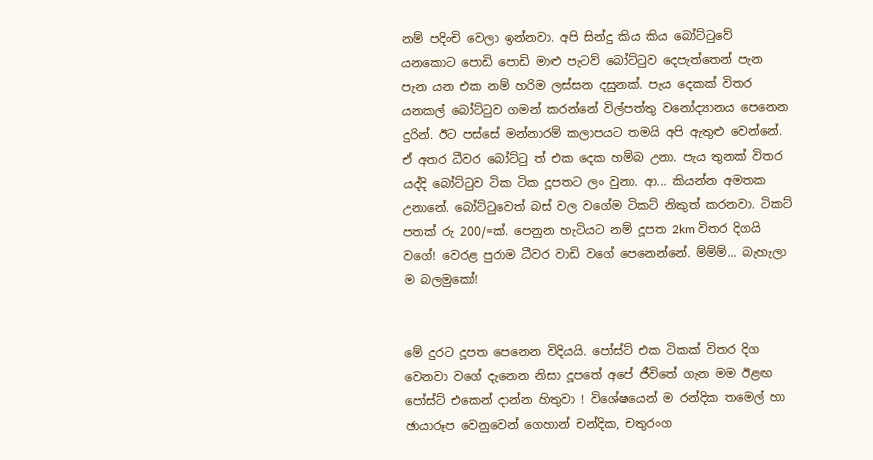නම් පදිංචි වෙලා ඉන්නවා. අපි සින්දු කිය කිය බෝට්ටුවේ යනකොට පොඩි පොඩි මාළු පැටව් බෝට්ටුව දෙපැත්තෙන් පැන පැන යන එක නම් හරිම ලස්සන දසුනක්. පැය දෙකක් විතර යනකල් බෝට්ටුව ගමන් කරන්නේ විල්පත්තු වනෝද්‍යානය පෙනෙන දුරින්. ඊට පස්සේ මන්නාරම් කලාපයට තමයි අපි ඇතුළු වෙන්නේ. ඒ අතර ධීවර බෝට්ටු ත් එක දෙක හම්බ උනා. පැය තුනක් විතර යද්දි බෝට්ටුව ටික ටික දූපතට ලං වුනා. ආ... කියන්න අමතක උනානේ. බෝට්ටුවෙත් බස් වල වගේම ටිකට් නිකුත් කරනවා. ටිකට් පතක් රු 200/=ක්. පෙනුන හැටියට නම් දූපත 2km විතර දිගයි වගේ! වෙරළ පුරාම ධීවර වාඩි වගේ පෙනෙන්නේ. ම්ම්ම්... බැහැලා ම බලමුකෝ!


මේ දුරට දූපත පෙනෙන විදියයි. පෝස්ට් එක ටිකක් විතර දිග වෙනවා වගේ දැනෙන නිසා දූපතේ අපේ ජීවිතේ ගැන මම ඊළඟ පෝස්ට් එකෙන් දාන්න හිතුවා ! විශේෂයෙන් ම රන්දික තමෙල් හා ඡායාරූප වෙනුවෙන් ගෙහාන් චන්දික, චතුරංග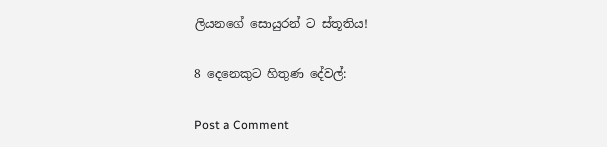ලියනගේ සොයුරන් ට ස්තූතිය!

8 දෙනෙකුට හිතුණ දේවල්:

Post a Comment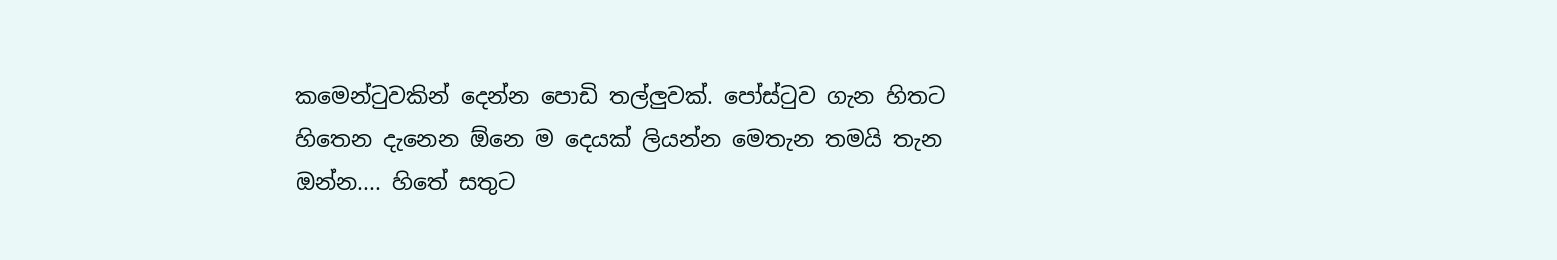කමෙන්ටුවකින් දෙන්න පොඩි තල්ලුවක්. පෝස්ටුව ගැන හිතට හිතෙන දැනෙන ඕනෙ ම දෙයක් ලියන්න මෙතැන තමයි තැන ඔන්න.... හිතේ සතුට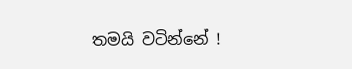තමයි වටින්නේ !